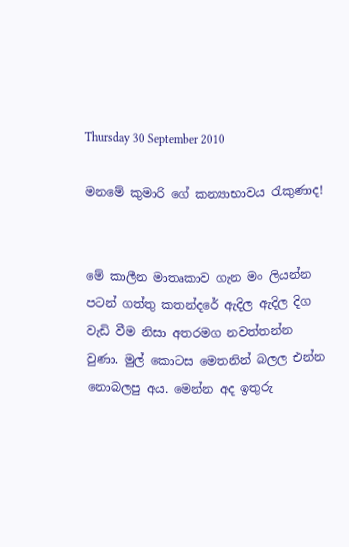Thursday 30 September 2010

මනමේ කුමාරි ගේ කන්‍යාභාවය රැකුණාද!


මේ කාලීන මාතෘකාව ගැන මං ලියන්න පටන් ගත්තු කතන්දරේ ඇදිල ඇදිල දිග වැඩි වීම නිසා අතරමග නවත්තන්න වුණා. මුල් කොටස මෙතනින් බලල එන්න නොබලපු අය. මෙන්න අද ඉතුරු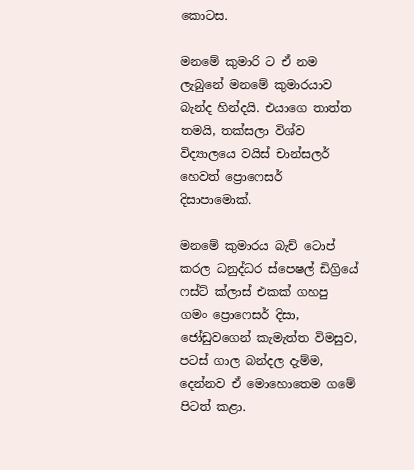කොටස.

මනමේ කුමාරි ට ඒ නම ලැබුනේ මනමේ කුමාරයාව බැන්ද හින්දයි. එයාගෙ තාත්ත තමයි, තක්සලා විශ්ව විද්‍යාලයෙ වයිස් චාන්සලර් හෙවත් ප්‍රොෆෙසර් දිසාපාමොක්.

මනමේ කුමාරය බැච් ටොප් කරල ධනුද්ධර ස්පෙෂල් ඩිග්‍රියේ ෆස්ට් ක්ලාස් එකක් ගහපු ගමං ප්‍රොෆෙසර් දිසා, ජෝඩුවගෙන් කැමැත්ත විමසුව, පටස් ගාල බන්දල දැම්ම, දෙන්නව ඒ මොහොතෙම ගමේ පිටත් කළා.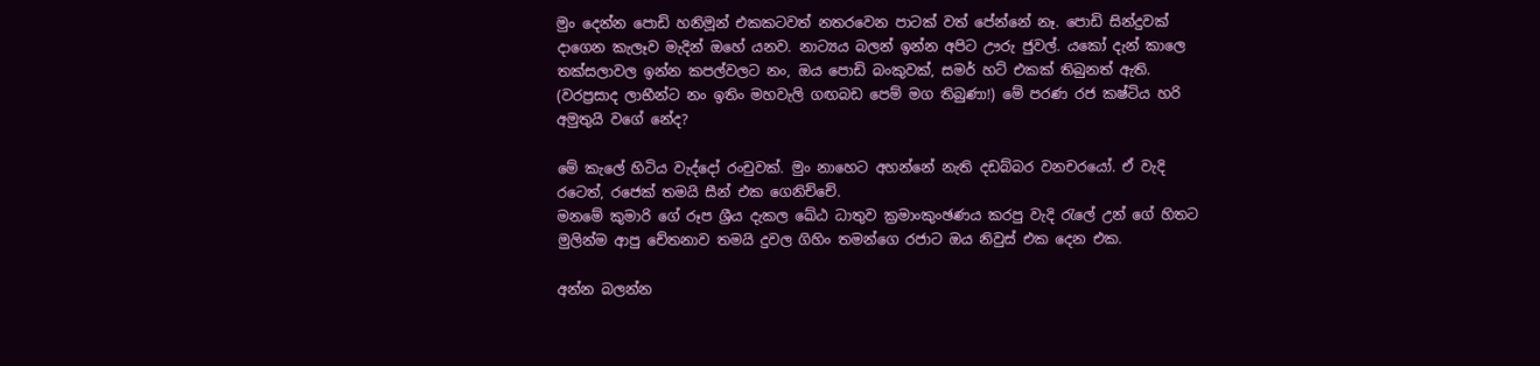මුං දෙන්න පොඩි හනිමූන් එකකටවත් නතරවෙන පාටක් වත් පේන්නේ නෑ. පොඩි සින්දුවක් දාගෙන කැලෑව මැදින් ඔහේ යනව. නාට්‍යය බලන් ඉන්න අපිට ඌරු ජුවල්. යකෝ දැන් කාලෙ තක්සලාවල ඉන්න කපල්වලට නං, ඔය පොඩි බංකුවක්, සමර් හට් එකක් තිබුනත් ඇති. (වරප්‍රසාද ලාභීන්ට නං ඉතිං මහවැලි ගඟබඩ පෙම් මග තිබුණා!) මේ පරණ රජ කෂ්ටිය හරි අමුතුයි වගේ නේද?

මේ කැලේ හිටිය වැද්දෝ රංචුවක්. මුං නාහෙට අහන්නේ නැති දඩබ්බර වනචරයෝ. ඒ වැදි රටෙත්, රජෙක් තමයි සීන් එක ගෙනිච්චේ.
මනමේ කුමාරි ගේ රූප ශ්‍රීය දැකල ඛේඨ ධාතුව ක්‍රමාංකුංඡණය කරපු වැදි රැලේ උන් ගේ හිතට මුලින්ම ආපු චේතනාව තමයි දුවල ගිහිං තමන්ගෙ රජාට ඔය නිවුස් එක දෙන එක.

අන්න බලන්න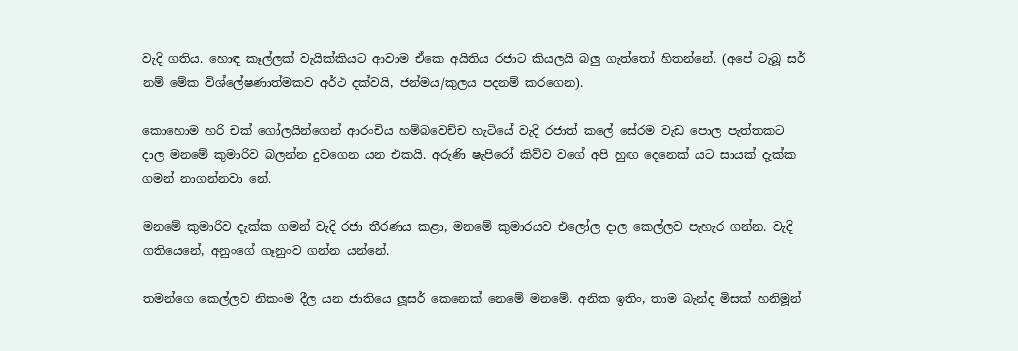වැදි ගතිය. හොඳ කෑල්ලක් වැයික්කියට ආවාම ඒකෙ අයිතිය රජාට කියලයි බලු ගැත්තෝ හිතන්නේ. (අපේ ටැබූ සර් නම් මේක විශ්ලේෂණාත්මකව අර්ථ දක්වයි, ජන්මය/කුලය පදනම් කරගෙන).

කොහොම හරි චක් ගෝලයින්ගෙන් ආරංචිය හම්බවෙච්ච හැටියේ වැදි රජාත් කලේ සේරම වැඩ පොල පැත්තකට දාල මනමේ කුමාරිව බලන්න දුවගෙන යන එකයි. අරුණි ෂැපිරෝ කිව්ව වගේ අපි හුඟ දෙනෙක් යට සායක් දැක්ක ගමන් නාගන්නවා නේ.

මනමේ කුමාරිව දැක්ක ගමන් වැදි රජා තීරණය කළා, මනමේ කුමාරයව එලෝල දාල කෙල්ලව පැහැර ගන්න. වැදි ගතියෙනේ, අනුංගේ ගෑනුංව ගන්න යන්නේ.

තමන්ගෙ කෙල්ලව නිකංම දීල යන ජාතියෙ ලූසර් කෙනෙක් නෙමේ මනමේ. අනික ඉතිං, තාම බැන්ද මිසක් හනිමූන්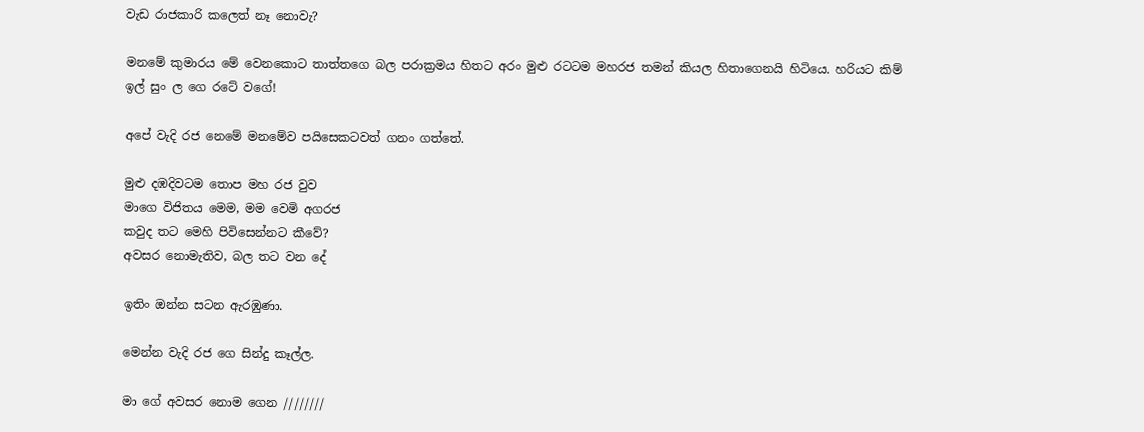වැඩ රාජකාරි කලෙත් නෑ නොවැ?

මනමේ කුමාරය මේ වෙනකොට තාත්තගෙ බල පරාක්‍රමය හිතට අරං මුළු රටටම මහරජ තමන් කියල හිතාගෙනයි හිටියෙ. හරියට කිම් ඉල් සුං ල ගෙ රටේ වගේ!

අපේ වැදි රජ නෙමේ මනමේව පයිසෙකටවත් ගනං ගත්තේ.

මුළු දඹදිවටම තොප මහ රජ වුව
මාගෙ විජිතය මෙම, මම වෙමි අගරජ
කවුද තට මෙහි පිවිසෙන්නට කීවේ?
අවසර නොමැතිව, බල තට වන දේ

ඉතිං ඔන්න සටන ඇරඹුණා.

මෙන්න වැදි රජ ගෙ සින්දු කෑල්ල.

මා ගේ අවසර නොම ගෙන ////////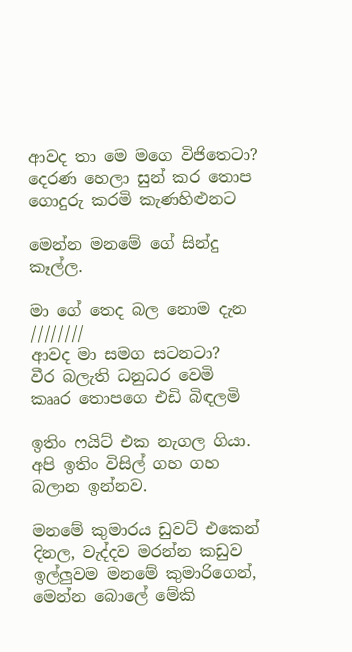ආවද තා මෙ මගෙ විජිතෙටා?
දෙරණ හෙලා සුන් කර තොප
ගොදුරු කරමි කැණහිළුනට

මෙන්න මනමේ ගේ සින්දු කෑල්ල.

මා ගේ තෙද බල නොම දැන ////////
ආවද මා සමග සටනටා?
වීර බලැති ධනුධර වෙමි
කෲර තොපගෙ එඩි බිඳලමි

ඉතිං ෆයිට් එක නැගල ගියා. අපි ඉතිං විසිල් ගහ ගහ බලාන ඉන්නව.

මනමේ කුමාරය ඩුවට් එකෙන් දිනල, වැද්දව මරන්න කඩුව ඉල්ලුවම මනමේ කුමාරිගෙන්, මෙන්න බොලේ මේකි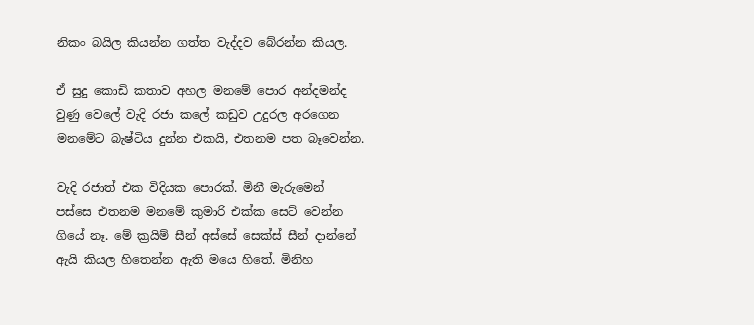නිකං බයිල කියන්න ගත්ත වැද්දව බේරන්න කියල.

ඒ සුදු කොඩි කතාව අහල මනමේ පොර අන්දමන්ද වුණු වෙලේ වැදි රජා කලේ කඩුව උදුරල අරගෙන මනමේට බැෂ්ටිය දුන්න එකයි, එතනම පත බෑවෙන්න.

වැදි රජාත් එක විදියක පොරක්. මිනී මැරුමෙන් පස්සෙ එතනම මනමේ කුමාරි එක්ක සෙට් වෙන්න ගියේ නෑ. මේ ක්‍රයිම් සීන් අස්සේ සෙක්ස් සීන් දාන්නේ ඇයි කියල හිතෙන්න ඇති මයෙ හිතේ. මිනිහ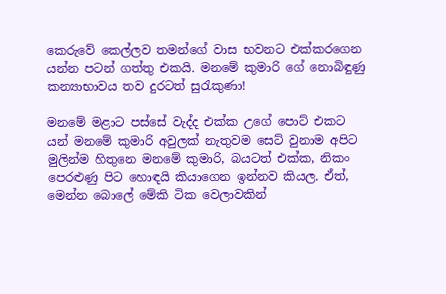කෙරුවේ කෙල්ලව තමන්ගේ වාස භවනට එක්කරගෙන යන්න පටන් ගත්තු එකයි. මනමේ කුමාරි ගේ නොබිඳුණු කන්‍යාභාවය තව දුරටත් සුරැකුණා!

මනමේ මළාට පස්සේ වැද්ද එක්ක උගේ පොට් එකට යන් මනමේ කුමාරි අවුලක් නැතුවම සෙට් වුනාම අපිට මුලින්ම හිතුනෙ මනමේ කුමාරි, බයටත් එක්ක, නිකං පෙරළුණු පිට හොඳයි කියාගෙන ඉන්නව කියල. ඒත්, මෙන්න බොලේ මේකි ටික වෙලාවකින්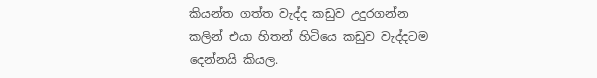කියන්ත ගත්ත වැද්ද කඩුව උදුරගන්න කලින් එයා හිතන් හිටියෙ කඩුව වැද්දටම දෙන්නයි කියල.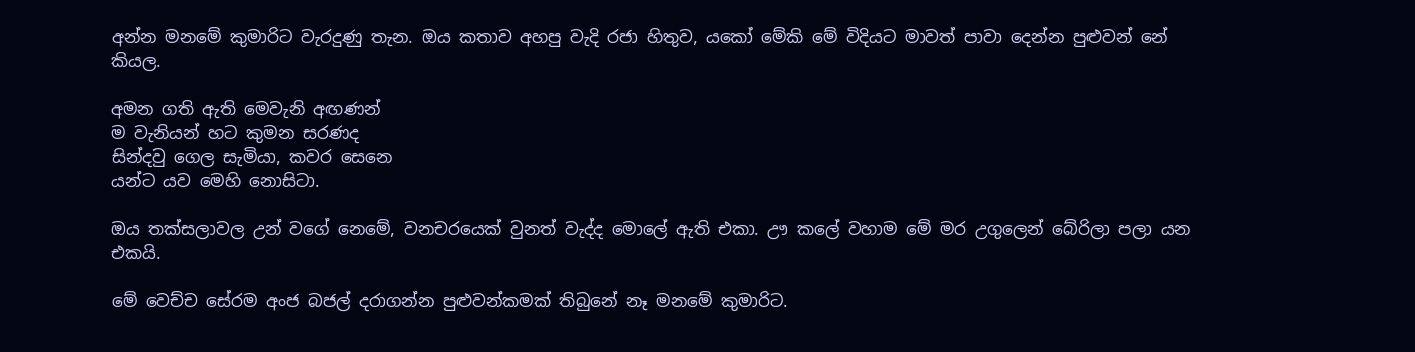අන්න මනමේ කුමාරිට වැරදුණු තැන. ඔය කතාව අහපු වැදි රජා හිතුව, යකෝ මේකි මේ විදියට මාවත් පාවා දෙන්න පුළුවන් නේ කියල.

අමන ගති ඇති මෙවැනි අඟණන්
ම වැනියන් හට කුමන සරණද
සින්දවු ගෙල සැමියා, කවර සෙනෙ
යන්ට යව මෙහි නොසිටා.

ඔය තක්සලාවල උන් වගේ නෙමේ, වනචරයෙක් වුනත් වැද්ද මොලේ ඇති එකා. ඌ කලේ වහාම මේ මර උගුලෙන් බේරිලා පලා යන එකයි.

මේ වෙච්ච සේරම අංජ බජල් දරාගන්න පුළුවන්කමක් තිබුනේ නෑ මනමේ කුමාරිට.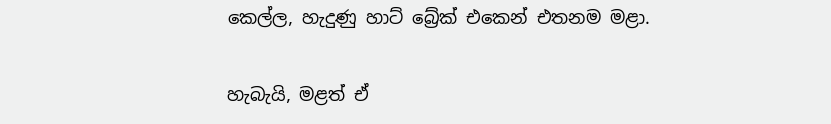කෙල්ල, හැදුණු හාට් බ්‍රේක් එකෙන් එතනම මළා.

හැබැයි, මළත් ඒ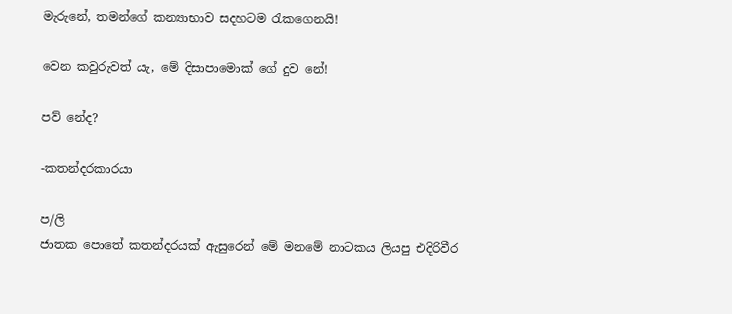මැරුනේ, තමන්ගේ කන්‍යාභාව සදහටම රැකගෙනයි!

වෙන කවුරුවත් යැ, මේ දිසාපාමොක් ගේ දුව නේ!

පව් නේද?

-කතන්දරකාරයා

ප/ලි
ජාතක පොතේ කතන්දරයක් ඇසුරෙන් මේ මනමේ නාටකය ලියපු එදිරිවීර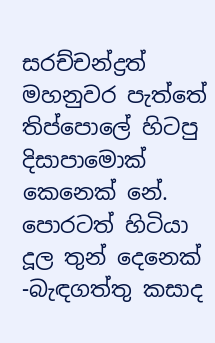සරච්චන්ද්‍රත් මහනුවර පැත්තේ තිප්පොලේ හිටපු දිසාපාමොක් කෙනෙක් නේ. පොරටත් හිටියා දූල තුන් දෙනෙක් -බැඳගත්තු කසාද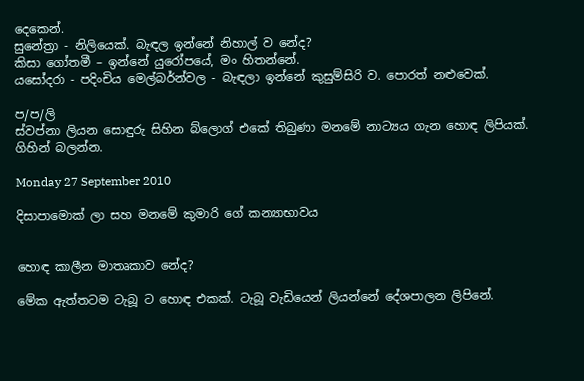දෙකෙන්.
සුනේත්‍රා - නිලියෙක්. බැඳල ඉන්නේ නිහාල් ව නේද?
කිසා ගෝතමී – ඉන්නේ යුරෝපයේ, මං හිතන්නේ.
යසෝදරා - පදිංචිය මෙල්බර්න්වල - බැඳලා ඉන්නේ කුසුම්සිරි ව. පොරත් නළුවෙක්.

ප/ප/ලි
ස්වප්නා ලියන සොඳුරු සිහින බ්ලොග් එකේ තිබුණා මනමේ නාට්‍යය ගැන හොඳ ලිපියක්. ගිහින් බලන්න.

Monday 27 September 2010

දිසාපාමොක් ලා සහ මනමේ කුමාරි ගේ කන්‍යාභාවය


හොඳ කාලීන මාතෘකාව නේද?

මේක ඇත්තටම ටැබූ ට හොඳ එකක්. ටැබූ වැඩියෙන් ලියන්නේ දේශපාලන ලිපිනේ.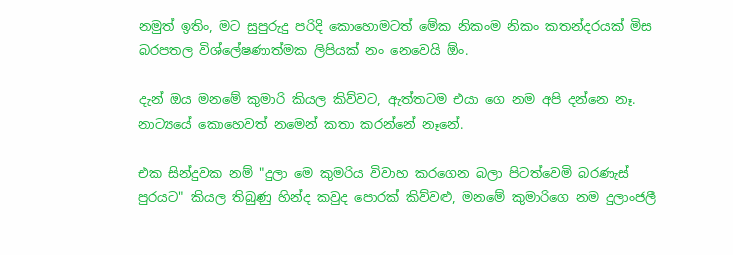නමුත් ඉතිං, මට සුපුරුදු පරිදි කොහොමටත් මේක නිකංම නිකං කතන්දරයක් මිස බරපතල විශ්ලේෂණාත්මක ලිපියක් නං නෙවෙයි ඕං.

දැන් ඔය මනමේ කුමාරි කියල කිව්වට, ඇත්තටම එයා ගෙ නම අපි දන්නෙ නෑ. නාට්‍යයේ කොහෙවත් නමෙන් කතා කරන්නේ නෑනේ.

එක සින්දුවක නම් "දුලා මෙ කුමරිය විවාහ කරගෙන බලා පිටත්වෙමි බරණැස් පුරයට" කියල තිබුණු හින්ද කවුද පොරක් කිව්වළු, මනමේ කුමාරිගෙ නම දුලාංජලී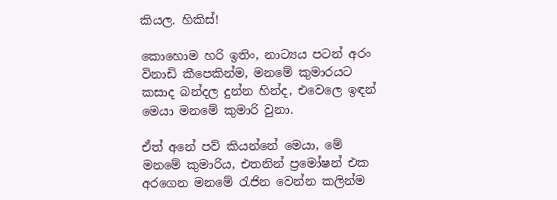කියල. හිකිස්!

කොහොම හරි ඉතිං, නාට්‍යය පටන් අරං විනාඩි කීපෙකින්ම, මනමේ කුමාරයට කසාද බන්දල දුන්න හින්ද, එවෙලෙ ඉඳන් මෙයා මනමේ කුමාරි වුනා.

ඒත් අනේ පව් කියන්නේ මෙයා, මේ මනමේ කුමාරිය, එතනින් ප්‍රමෝෂන් එක අරගෙන මනමේ රැජින වෙන්න කලින්ම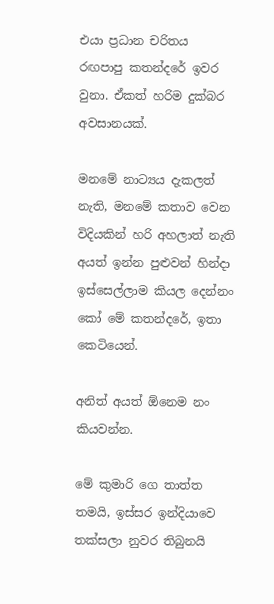එයා ප්‍රධාන චරිතය රඟපාපු කතන්දරේ ඉවර වුනා. ඒකත් හරිම දුක්බර අවසානයක්.

මනමේ නාට්‍යය දැකලත් නැති, මනමේ කතාව වෙන විදියකින් හරි අහලාත් නැති අයත් ඉන්න පුළුවන් හින්දා ඉස්සෙල්ලාම කියල දෙන්නං කෝ මේ කතන්දරේ, ඉතා කෙටියෙන්.

අනිත් අයත් ඕනෙම නං කියවන්න.

මේ කුමාරි ගෙ තාත්ත තමයි, ඉස්සර ඉන්දියාවෙ තක්සලා නුවර තිබුනයි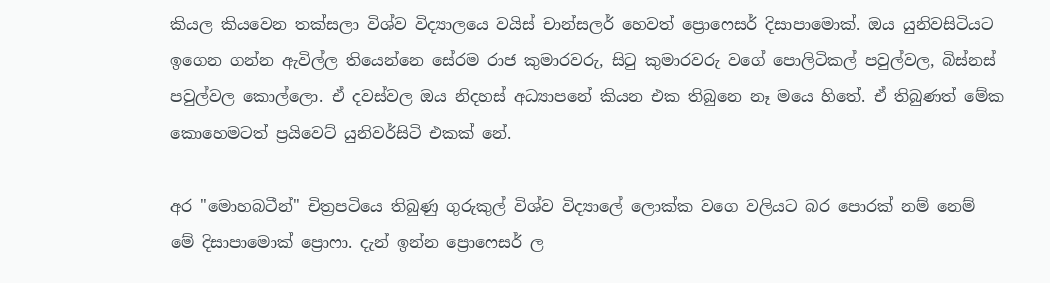කියල කියවෙන තක්සලා විශ්ව විද්‍යාලයෙ වයිස් චාන්සලර් හෙවත් ප්‍රොෆෙසර් දිසාපාමොක්. ඔය යුනිවසිටියට ඉගෙන ගන්න ඇවිල්ල තියෙන්නෙ සේරම රාජ කුමාරවරු, සිටු කුමාරවරු වගේ පොලිටිකල් පවුල්වල, බිස්නස් පවුල්වල කොල්ලො. ඒ දවස්වල ඔය නිදහස් අධ්‍යාපනේ කියන එක තිබුනෙ නෑ මයෙ හිතේ. ඒ තිබුණත් මේක කොහෙමටත් ප්‍රයිවෙට් යුනිවර්සිටි එකක් නේ.

අර "මොහබටීන්" චිත්‍රපටියෙ තිබුණු ගුරුකුල් විශ්ව විද්‍යාලේ ලොක්ක වගෙ වලියට බර පොරක් නම් නෙම් මේ දිසාපාමොක් ප්‍රොෆා. දැන් ඉන්න ප්‍රොෆෙසර් ල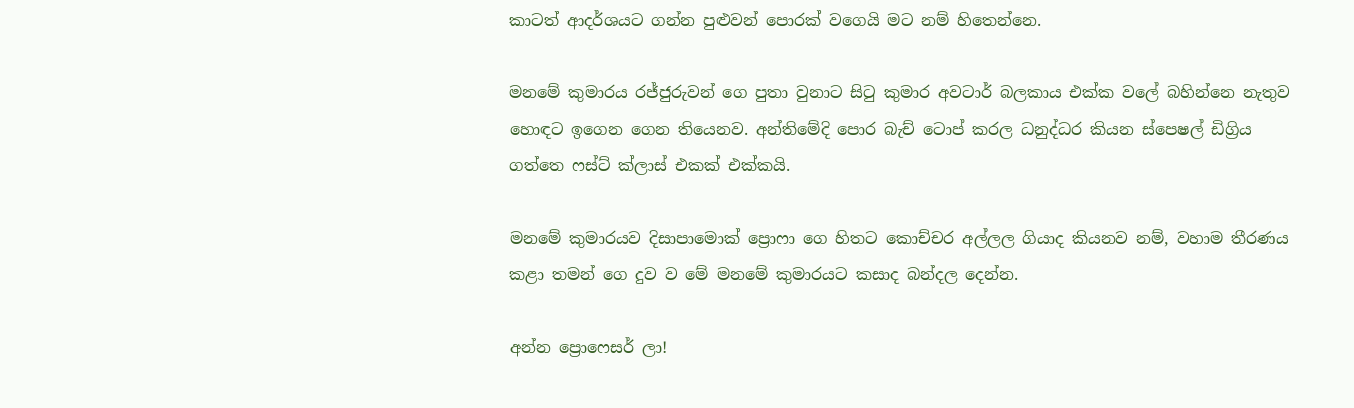කාටත් ආදර්ශයට ගන්න පුළුවන් පොරක් වගෙයි මට නම් හිතෙන්නෙ.

මනමේ කුමාරය රජ්ජුරුවන් ගෙ පුතා වුනාට සිටු කුමාර අවටාර් බලකාය එක්ක වලේ බහින්නෙ නැතුව හොඳට ඉගෙන ගෙන තියෙනව. අන්තිමේදි පොර බැච් ටොප් කරල ධනුද්ධර කියන ස්පෙෂල් ඩිග්‍රිය ගත්තෙ ෆස්ට් ක්ලාස් එකක් එක්කයි.

මනමේ කුමාරයව දිසාපාමොක් ප්‍රොෆා ගෙ හිතට කොච්චර අල්ලල ගියාද කියනව නම්, වහාම තීරණය කළා තමන් ගෙ දුව ව මේ මනමේ කුමාරයට කසාද බන්දල දෙන්න.

අන්න ප්‍රොෆෙසර් ලා!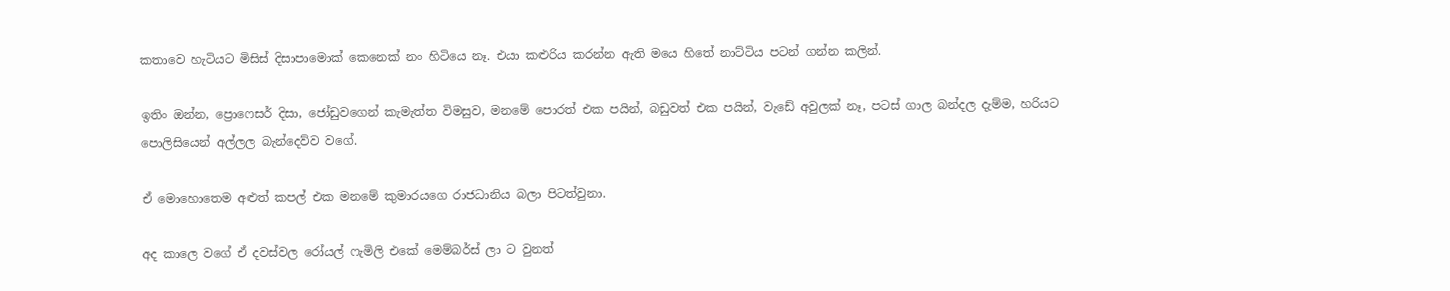කතාවෙ හැටියට මිසිස් දිසාපාමොක් කෙනෙක් නං හිටියෙ නෑ. එයා කළුරිය කරන්න ඇති මයෙ හිතේ නාට්ටිය පටන් ගන්න කලින්.

ඉතිං ඔන්න, ප්‍රොෆෙසර් දිසා, ජෝඩුවගෙන් කැමැත්ත විමසුව, මනමේ පොරත් එක පයින්, බඩුවත් එක පයින්, වැඩේ අවුලක් නෑ, පටස් ගාල බන්දල දැම්ම, හරියට පොලිසියෙන් අල්ලල බැන්දෙව්ව වගේ.

ඒ මොහොතෙම අළුත් කපල් එක මනමේ කුමාරයගෙ රාජධානිය බලා පිටත්වුනා.

අද කාලෙ වගේ ඒ දවස්වල රෝයල් ෆැමිලි එකේ මෙම්බර්ස් ලා ට වුනත්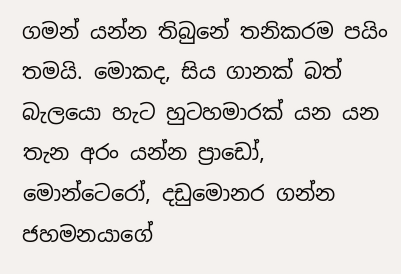ගමන් යන්න තිබුනේ තනිකරම පයිං තමයි. මොකද, සිය ගානක් බත් බැලයො හැට හුටහමාරක් යන යන තැන අරං යන්න ප්‍රාඩෝ, මොන්ටෙරෝ, දඩුමොනර ගන්න ජහමනයාගේ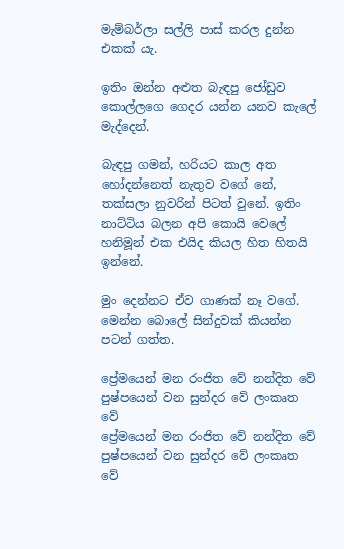මැම්බර්ලා සල්ලි පාස් කරල දුන්න එකක් යැ.

ඉතිං ඔන්න අළුත බැඳපු ජෝඩුව කොල්ලගෙ ගෙදර යන්න යනව කැලේ මැද්දෙන්.

බැඳපු ගමන්, හරියට කාල අත හෝදන්නෙත් නැතුව වගේ නේ, තක්සලා නුවරින් පිටත් වුනේ. ඉතිං නාට්ටිය බලන අපි කොයි වෙලේ හනිමූන් එක එයිද කියල හිත හිතයි ඉන්නේ.

මුං දෙන්නට ඒව ගාණක් නෑ වගේ. මෙන්න බොලේ සින්දුවක් කියන්න පටන් ගත්ත.

ප්‍රේමයෙන් මන රංජිත වේ නන්දිත වේ
පුෂ්පයෙන් වන සුන්දර වේ ලංකෘත වේ
ප්‍රේමයෙන් මන රංජිත වේ නන්දිත වේ
පුෂ්පයෙන් වන සුන්දර වේ ලංකෘත වේ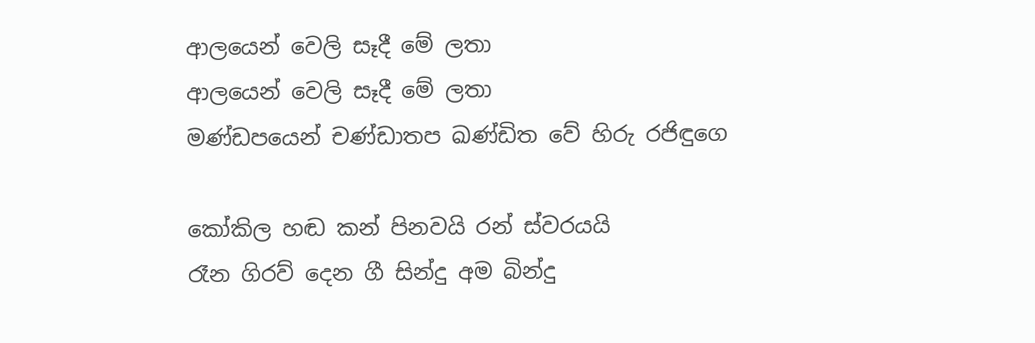ආලයෙන් වෙලි සෑදී මේ ලතා
ආලයෙන් වෙලි සෑදී මේ ලතා
මණ්ඩපයෙන් චණ්ඩාතප ඛණ්ඩිත වේ හිරු රජිඳුගෙ

කෝකිල හඬ කන් පිනවයි රන් ස්වරයයි
රෑන ගිරව් දෙන ගී සින්දු අම බින්දු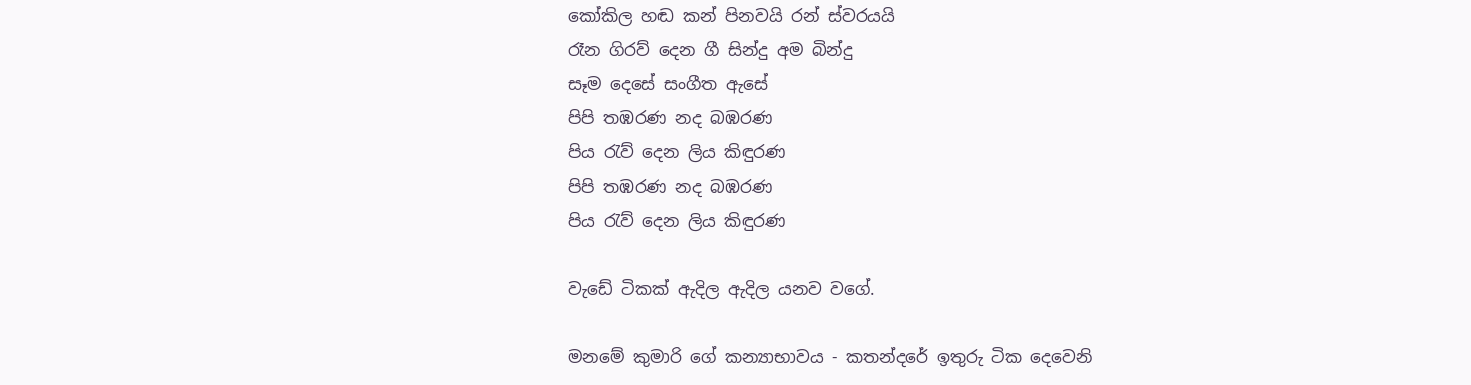කෝකිල හඬ කන් පිනවයි රන් ස්වරයයි
රෑන ගිරව් දෙන ගී සින්දු අම බින්දු
සෑම දෙසේ සංගීත ඇසේ
පිපි තඹරණ නද බඹරණ
පිය රැව් දෙන ලිය කිඳුරණ
පිපි තඹරණ නද බඹරණ
පිය රැව් දෙන ලිය කිඳුරණ

වැඩේ ටිකක් ඇදිල ඇදිල යනව වගේ.

මනමේ කුමාරි ගේ කන්‍යාභාවය - කතන්දරේ ඉතුරු ටික දෙවෙනි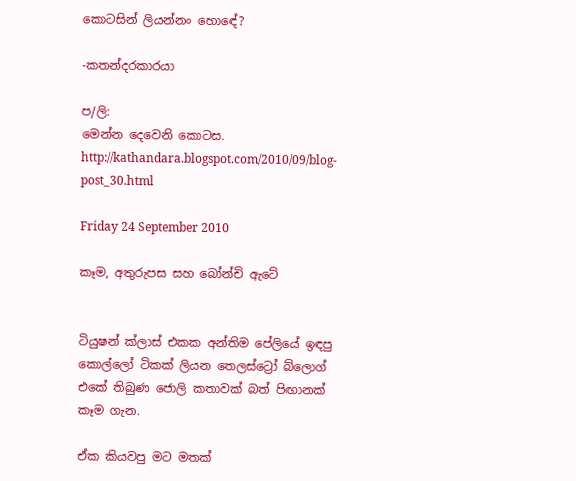කොටසින් ලියන්නං හොඳේ?

-කතන්දරකාරයා

ප/ලි:
මෙන්න දෙවෙනි කොටස.
http://kathandara.blogspot.com/2010/09/blog-post_30.html

Friday 24 September 2010

කෑම, අතුරුපස සහ බෝන්චි ඇටේ


ටියුෂන් ක්ලාස් එකක අන්තිම පේලියේ ඉඳපු කොල්ලෝ ටිකක් ලියන තෙලස්ට්‍රෝ බ්ලොග් එකේ තිබුණ ජොලි කතාවක් බත් පිඟානක් කෑම ගැන.

ඒක කියවපු මට මතක්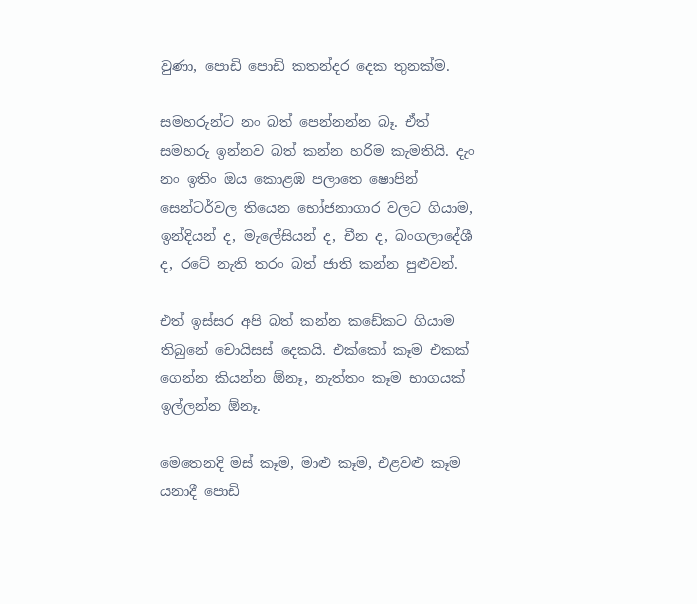වුණා, පොඩි පොඩි කතන්දර දෙක තුනක්ම.

සමහරුන්ට නං බත් පෙන්නන්න බෑ. ඒත් සමහරු ඉන්නව බත් කන්න හරිම කැමතියි. දැං නං ඉතිං ඔය කොළඹ පලාතෙ ෂොපින් සෙන්ටර්වල තියෙන භෝජනාගාර වලට ගියාම, ඉන්දියන් ද, මැලේසියන් ද, චීන ද, බංගලාදේශී ද, රටේ නැති තරං බත් ජාති කන්න පුළුවන්.

එත් ඉස්සර අපි බත් කන්න කඩේකට ගියාම තිබුනේ චොයිසස් දෙකයි. එක්කෝ කෑම එකක් ගෙන්න කියන්න ඕනෑ, නැත්තං කෑම භාගයක් ඉල්ලන්න ඕනෑ.

මෙතෙනදි මස් කෑම, මාළු කෑම, එළවළු කෑම යනාදී පොඩි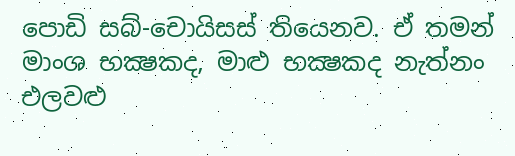පොඩි සබ්-චොයිසස් තියෙනව. ඒ තමන් මාංශ භක්‍ෂකද, මාළු භක්‍ෂකද නැත්නං එලවළු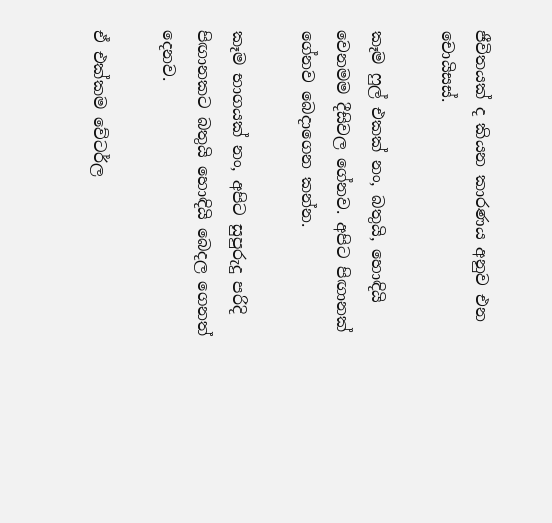ජීවිතයක් ද කියන කාරණය අනුව එන චොයිසස්.

කෑම ෆුල් එකක් නං, බතුයි, හොඳියි වෙනමම දීසිවල ගේනව. අපිට පිඟානක් ගේනව බෙදාගෙන කන්න.

කෑම භාගයක් නං, අපිට සුපුරුදු පරිදි පිඟානකට බතුයි හොඳියි බෙදල ගෙනත් දෙනව.

ඒ එක්කම වේටර්ල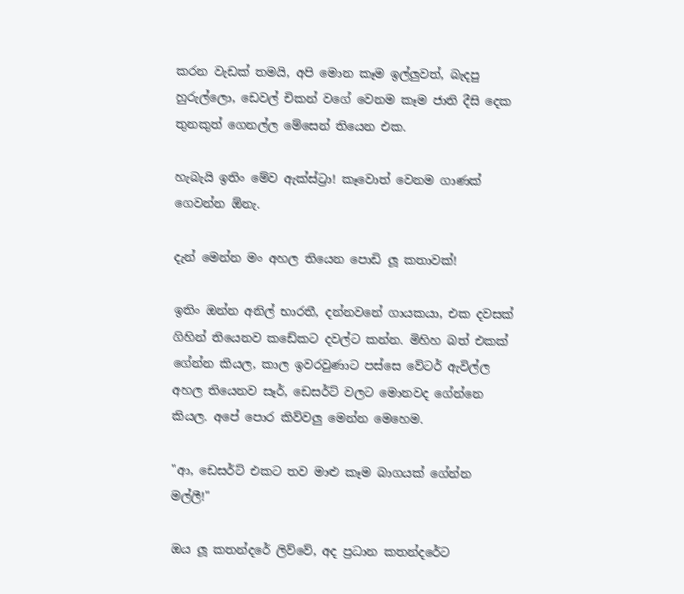කරන වැඩක් තමයි, අපි මොන කෑම ඉල්ලුවත්, බැදපු හුරුල්ලො, ඩෙවල් චිකන් වගේ වෙනම කෑම ජාති දීසි දෙක තුනකුත් ගෙනල්ල මේසෙන් තියෙන එක.

හැබැයි ඉතිං මේව ඇක්ස්ට්‍රා! කෑවොත් වෙනම ගාණක් ගෙවන්න ඕනැ.

දැන් මෙන්න මං අහල තියෙන පොඩි ලූ කතාවක්!

ඉතිං ඔන්න අනිල් භාරතී, දන්නවනේ ගායකයා, එක දවසක් ගිහින් තියෙනව කඩේකට දවල්ට කන්න. මිහිහ බත් එකක් ගේන්න කියල, කාල ඉවරවුණාට පස්සෙ වේටර් ඇවිල්ල අහල තියෙනව සෑර්, ඩෙසර්ට් වලට මොනවද ගේන්නෙ කියල. අපේ පොර කිව්වලු මෙන්න මෙහෙම.

"ආ, ඩෙසර්ට් එකට තව මාළු කෑම බාගයක් ගේන්න මල්ලී!"

ඔය ලූ කතන්දරේ ලිව්වේ, අද ප්‍රධාන කතන්දරේට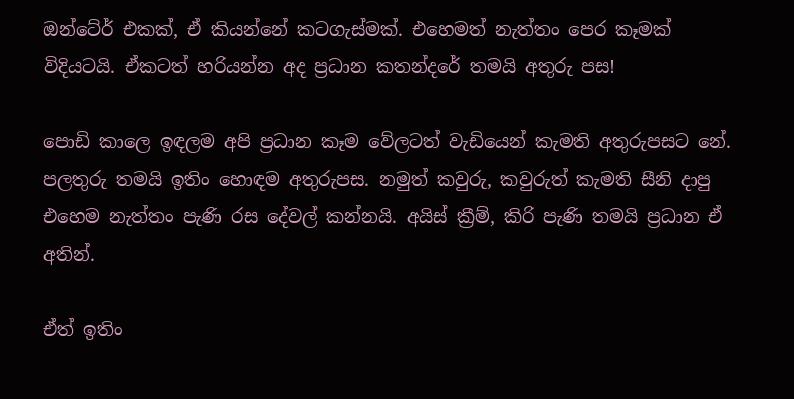ඔන්ටේ‍ර් එකක්, ඒ කියන්නේ කටගැස්මක්. එහෙමත් නැත්තං පෙර කෑමක් විදියටයි. ඒකටත් හරියන්න අද ප්‍රධාන කතන්දරේ තමයි අතුරු පස!

පොඩි කාලෙ ඉඳලම අපි ප්‍රධාන කෑම වේලටත් වැඩියෙන් කැමති අතුරුපසට නේ. පලතුරු තමයි ඉතිං හොඳම අතුරුපස. නමුත් කවුරු, කවුරුත් කැමති සීනි දාපු එහෙම නැත්තං පැණි රස දේවල් කන්නයි. අයිස් ක්‍රීම්, කිරි පැණි තමයි ප්‍රධාන ඒ අතින්.

ඒත් ඉතිං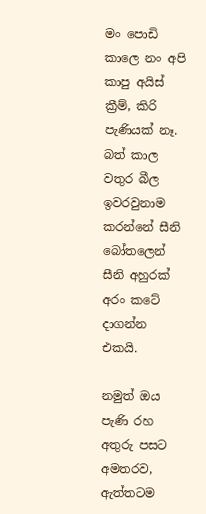මං පොඩි කාලෙ නං අපි කාපු අයිස් ක්‍රීම්, කිරි පැණියක් නෑ. බත් කාල වතුර බීල ඉවරවුනාම කරන්නේ සීනි බෝතලෙන් සීනි අහුරක් අරං කටේ දාගන්න එකයි.

නමුත් ඔය පැණි රහ අතුරු පසට අමතරව, ඇත්තටම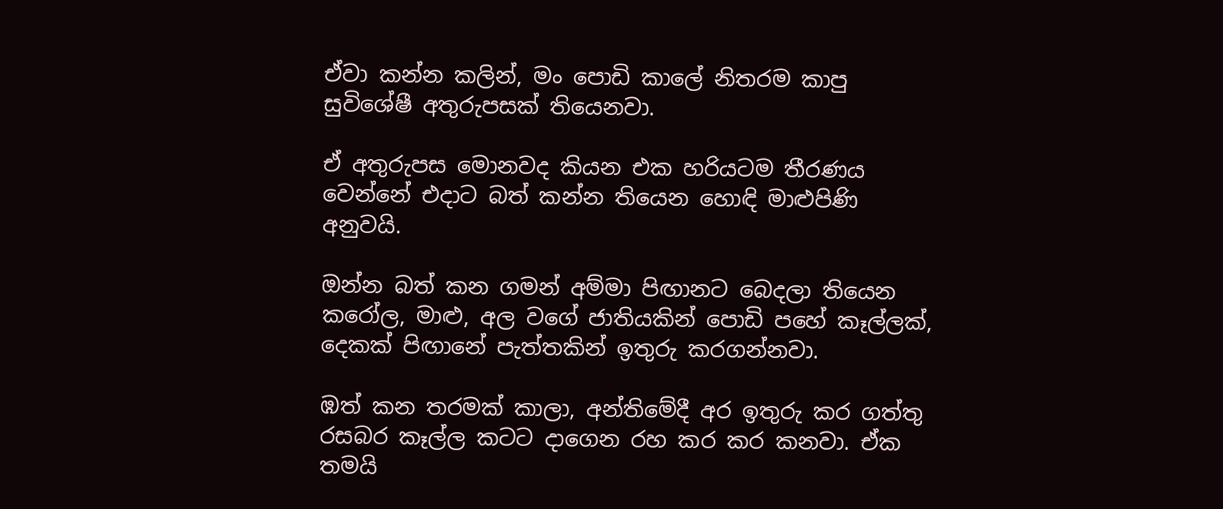ඒවා කන්න කලින්, මං පොඩි කාලේ නිතරම කාපු සුවිශේෂී අතුරුපසක් තියෙනවා.

ඒ අතුරුපස මොනවද කියන එක හරියටම තීරණය වෙන්නේ එදාට බත් කන්න තියෙන හොඳි මාළුපිණි අනුවයි.

ඔන්න බත් කන ගමන් අම්මා පිඟානට බෙදලා තියෙන කරෝල, මාළු, අල වගේ ජාතියකින් පොඩි පහේ කෑල්ලක්, දෙකක් පිඟානේ පැත්තකින් ඉතුරු කරගන්නවා.

ඹත් කන තරමක් කාලා, අන්තිමේදී අර ඉතුරු කර ගත්තු රසබර කෑල්ල කටට දාගෙන රහ කර කර කනවා. ඒක තමයි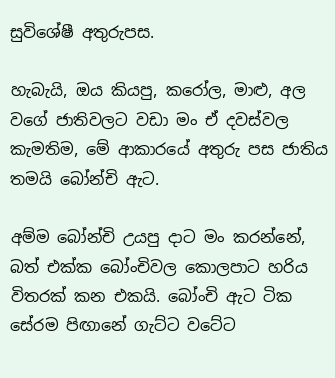සුවිශේෂී අතුරුපස.

හැබැයි, ඔය කියපු, කරෝල, මාළු, අල වගේ ජාතිවලට වඩා මං ඒ දවස්වල කැමතිම, මේ ආකාරයේ අතුරු පස ජාතිය තමයි බෝන්චි ඇට.

අම්ම බෝන්චි උයපු දාට මං කරන්නේ, බත් එක්ක බෝංචිවල කොලපාට හරිය විතරක් කන එකයි. බෝංචි ඇට ටික සේරම පිඟානේ ගැට්ට වටේට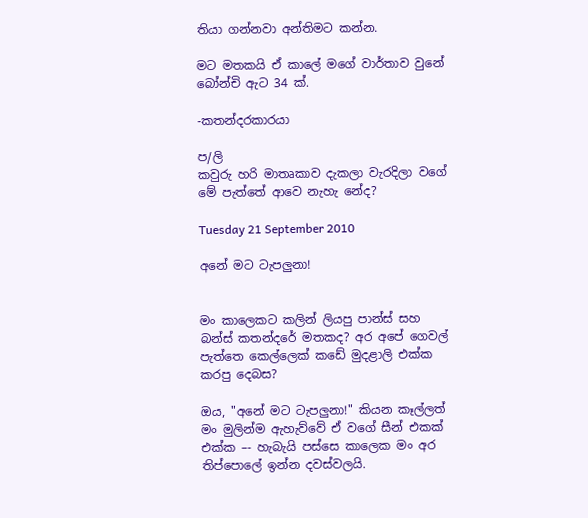තියා ගන්නවා අන්තිමට කන්න.

මට මතකයි ඒ කාලේ මගේ වාර්තාව වුනේ බෝන්චි ඇට 34 ක්.

-කතන්දරකාරයා

ප/ලි
කවුරු හරි මාතෘකාව දැකලා වැරදිලා වගේ මේ පැත්තේ ආවෙ නැහැ නේද?

Tuesday 21 September 2010

අනේ මට ටැපලුනා!


මං කාලෙකට කලින් ලියපු පාන්ස් සහ බන්ස් කතන්දරේ මතකද? අර අපේ ගෙවල් පැත්තෙ කෙල්ලෙක් කඩේ මුදළාලි එක්ක කරපු දෙබස?

ඔය, "අනේ මට ටැපලුනා!" කියන කෑල්ලත් මං මුලින්ම ඇහැව්වේ ඒ වගේ සීන් එකක් එක්ක –- හැබැයි පස්සෙ කාලෙක මං අර තිප්පොලේ ඉන්න දවස්වලයි.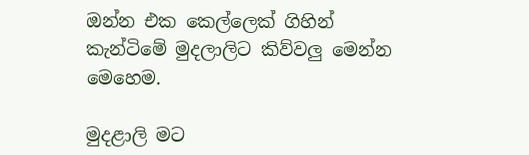ඔන්න එක කෙල්ලෙක් ගිහින් කැන්ටිමේ මුදලාලිට කිව්වලු මෙන්න මෙහෙම.

මුදළාලි මට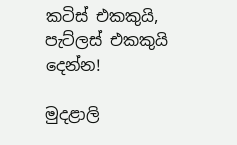කටිස් එකකුයි, පැට්ලස් එකකුයි දෙන්න!

මුදළාලි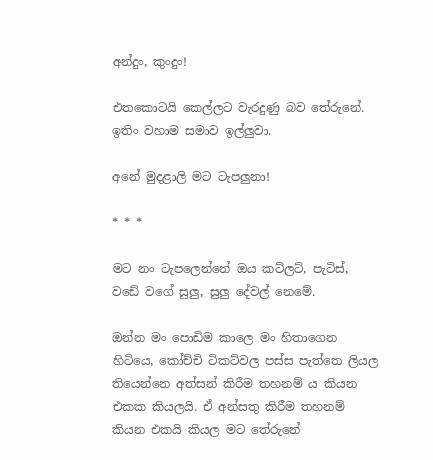අන්දුං, කුංදුං!

එතකොටයි කෙල්ලට වැරදුණු බව තේරුනේ. ඉතිං වහාම සමාව ඉල්ලුවා.

අනේ මුදළාලි මට ටැපලුනා!

* * *

මට නං ටැපලෙන්නේ ඔය කට්ලට්, පැටිස්, වඩේ වගේ සුලු, සුලු දේවල් නෙමේ.

ඔන්න මං පොඩිම කාලෙ මං හිතාගෙන හිටියෙ, කෝච්චි ටිකට්වල පස්ස පැත්තෙ ලියල තියෙන්නෙ අත්සන් කිරීම තහනම් ය කියන එකක කියලයි. ඒ අන්සතු කිරීම තහනම් කියන එකයි කියල මට තේරුනේ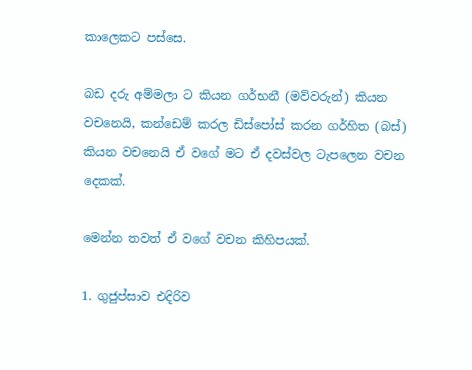කාලෙකට පස්සෙ.

බඩ දරු අම්මලා ට කියන ගර්භනී (මව්වරුන්) කියන වචනෙයි, කන්ඩෙම් කරල ඩිස්පෝස් කරන ගර්හිත (බස්) කියන වචනෙයි ඒ වගේ මට ඒ දවස්වල ටැපලෙන වචන දෙකක්.

මෙන්න තවත් ඒ වගේ වචන කිහිපයක්.

1. ගුජුප්සාව එදිරිව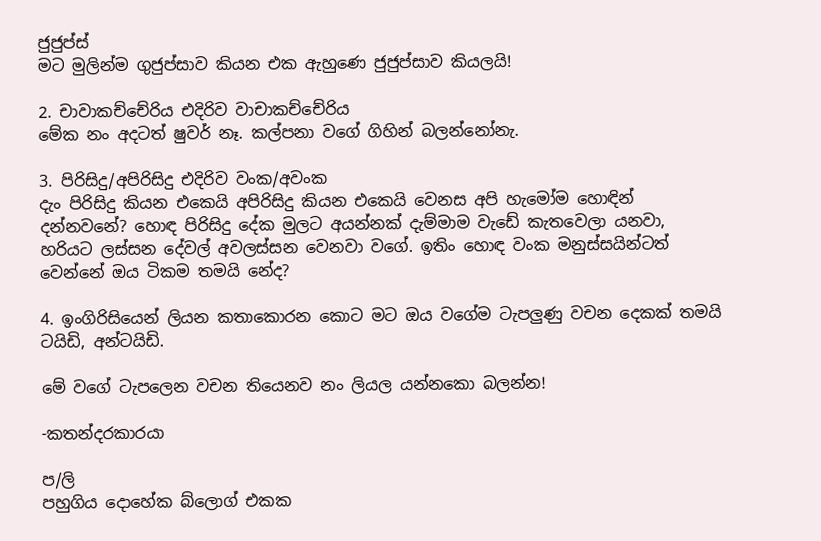ජුජුප්ස්
මට මුලින්ම ගුජුප්සාව කියන එක ඇහුණෙ ජුජුප්සාව කියලයි!

2. චාවාකච්චේරිය එදිරිව වාචාකච්චේරිය
මේක නං අදටත් ෂුවර් නෑ. කල්පනා වගේ ගිහින් බලන්නෝනැ.

3. පිරිසිදු/අපිරිසිදු එදිරිව වංක/අවංක
දැං පිරිසිදු කියන එකෙයි අපිරිසිදු කියන එකෙයි වෙනස අපි හැමෝම හොඳින් දන්නවනේ? හොඳ පිරිසිදු දේක මුලට අයන්නක් දැම්මාම වැඩේ කැතවෙලා යනවා, හරියට ලස්සන දේවල් අවලස්සන වෙනවා වගේ. ඉතිං හොඳ වංක මනුස්සයින්ටත් වෙන්නේ ඔය ටිකම තමයි නේද?

4. ඉංගිරිසියෙන් ලියන කතාකොරන කොට මට ඔය වගේම ටැපලුණු වචන දෙකක් තමයි ටයිඩි, අන්ටයිඩි.

මේ වගේ ටැපලෙන වචන තියෙනව නං ලියල යන්නකො බලන්න!

-කතන්දරකාරයා

ප/ලි
පහුගිය දොහේක බ්ලොග් එකක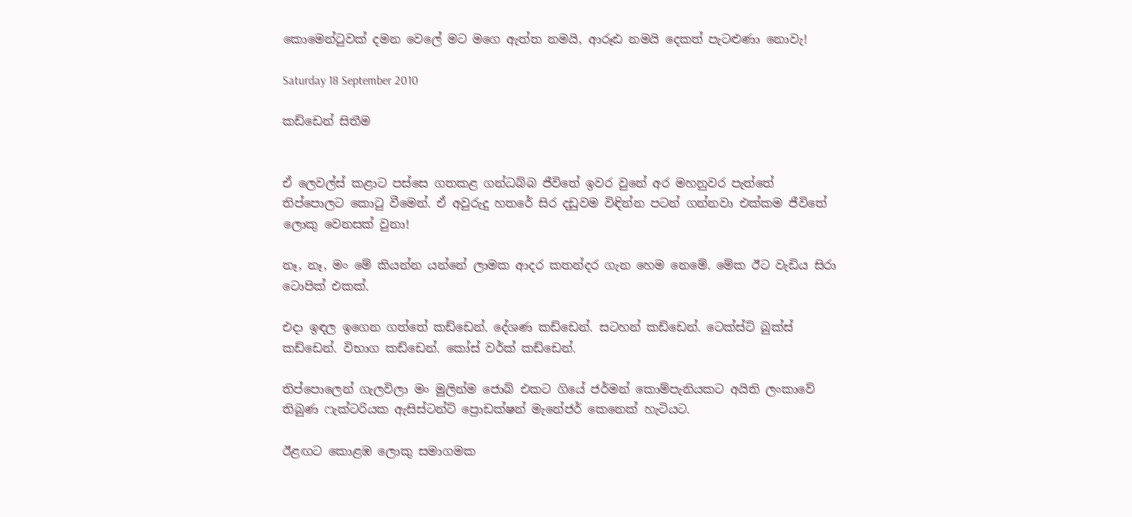කොමෙන්ටුවක් දමන වෙලේ මට මගෙ ඇත්ත නමයි, ආරූඪ නමයි දෙකත් පැටළුණා නොවැ!

Saturday 18 September 2010

කඩ්ඩෙන් සිතීම


ඒ ලෙවල්ස් කළාට පස්සෙ ගතකළ ගන්ධබ්බ ජීවිතේ ඉවර වුනේ අර මහනුවර පැත්තේ තිප්පොලට කොටු වීමෙන්. ඒ අවුරුදු හතරේ සිර දඩුවම විඳින්න පටන් ගන්නවා එක්කම ජීවිතේ ලොකු වෙනසක් වුනා!

නෑ, නෑ, මං මේ කියන්න යන්නේ ලාමක ආදර කතන්දර ගැන හෙම නෙමේ. මේක ඊට වැඩිය සිරා ටොපික් එකක්.

එදා ඉඳල ඉගෙන ගත්තේ කඩ්ඩෙන්. දේශණ කඩ්ඩෙන්. සටහන් කඩ්ඩෙන්. ටෙක්ස්ට් බුක්ස් කඩ්ඩෙන්. විභාග කඩ්ඩෙන්. කෝස් වර්ක් කඩ්ඩෙන්.

තිප්පොලෙන් ගැලවිලා මං මුලින්ම ජොබ් එකට ගියේ ජර්මන් කොම්පැනියකට අයිති ලංකාවේ තිබුණ ෆැක්ටරියක ඇසිස්ටන්ට් ප්‍රොඩක්ෂන් මැනේජර් කෙනෙක් හැටියට.

ඊළඟට කොළඹ ලොකු සමාගමක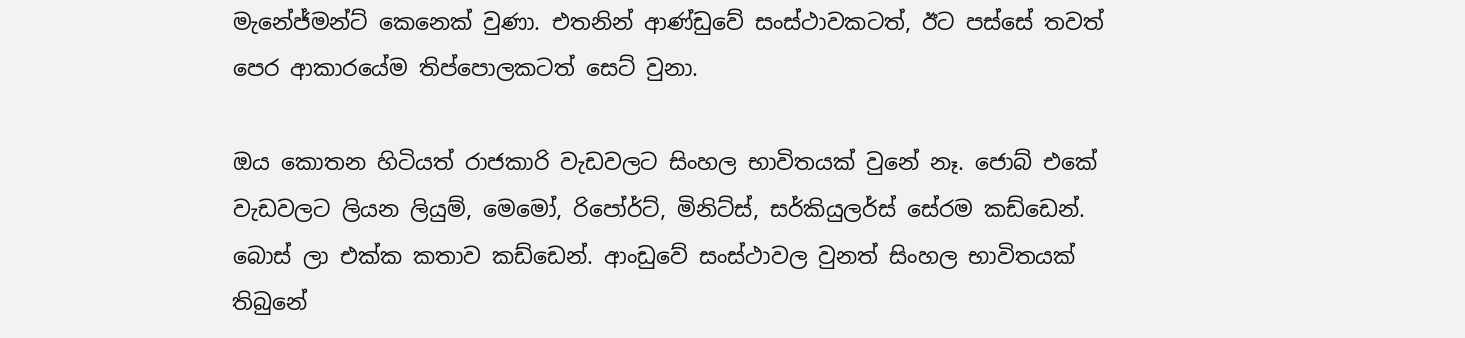මැනේජ්මන්ට් කෙනෙක් වුණා. එතනින් ආණ්ඩුවේ සංස්ථාවකටත්, ඊට පස්සේ තවත් පෙර ආකාරයේම තිප්පොලකටත් සෙට් වුනා.

ඔය කොතන හිටියත් රාජකාරි වැඩවලට සිංහල භාවිතයක් වුනේ නෑ. ජොබ් එකේ වැඩවලට ලියන ලියුම්, මෙමෝ, රිපෝර්ට්, මිනිට්ස්, සර්කියුලර්ස් සේරම කඩ්ඩෙන්. බොස් ලා එක්ක කතාව කඩ්ඩෙන්. ආංඩුවේ සංස්ථාවල වුනත් සිංහල භාවිතයක් තිබුනේ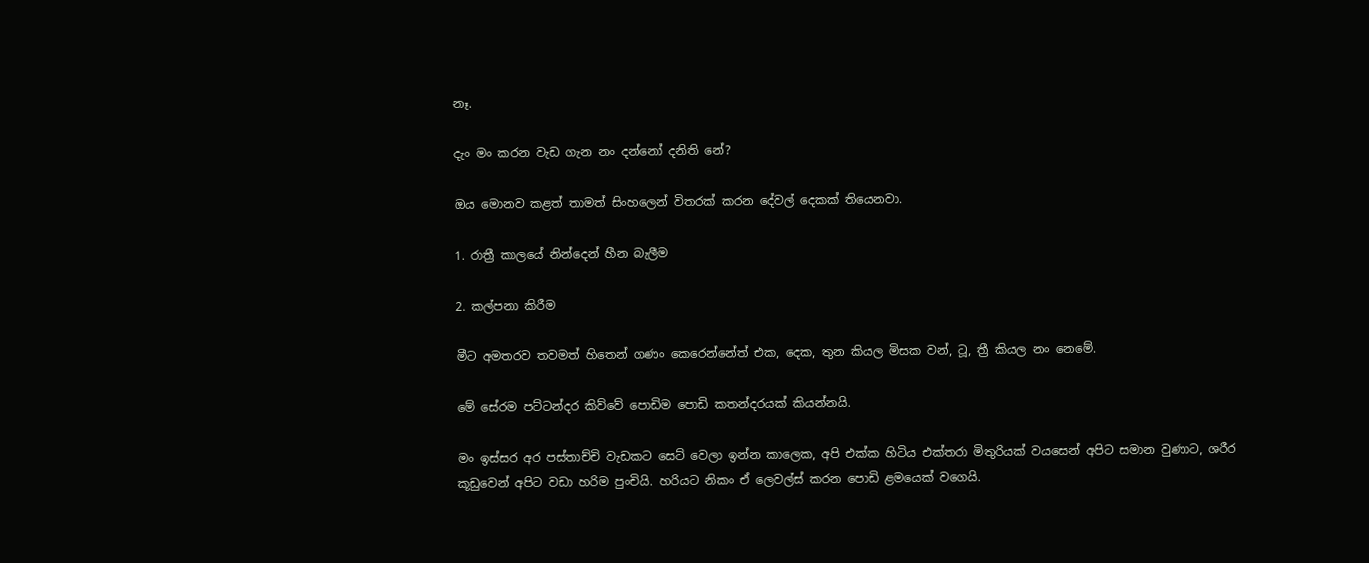නෑ.

දැං මං කරන වැඩ ගැන නං දන්නෝ දනිති නේ?

ඔය මොනව කළත් තාමත් සිංහලෙන් විතරක් කරන දේවල් දෙකක් තියෙනවා.

1. රාත්‍රී කාලයේ නින්දෙන් හීන බැලීම

2. කල්පනා කිරීම

මීට අමතරව තවමත් හිතෙන් ගණං කෙරෙන්නේත් එක, දෙක, තුන කියල මිසක වන්, ටූ, ත්‍රී කියල නං නෙමේ.

මේ සේරම පට්ටන්දර කිව්වේ පොඩිම පොඩි කතන්දරයක් කියන්නයි.

මං ඉස්සර අර පස්තාච්චි වැඩකට සෙට් වෙලා ඉන්න කාලෙක, අපි එක්ක හිටිය එක්තරා මිතුරියක් වයසෙන් අපිට සමාන වුණාට, ශරීර කූඩුවෙන් අපිට වඩා හරිම පුංචියි. හරියට නිකං ඒ ලෙවල්ස් කරන පොඩි ළමයෙක් වගෙයි.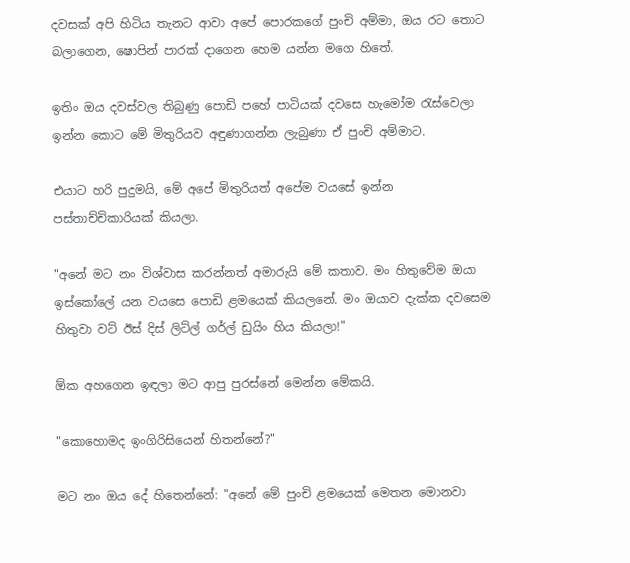දවසක් අපි හිටිය තැනට ආවා අපේ පොරකගේ පුංචි අම්මා, ඔය රට තොට බලාගෙන, ෂොපින් පාරක් දාගෙන හෙම යන්න මගෙ හිතේ.

ඉතිං ඔය දවස්වල තිබුණු පොඩි පහේ පාටියක් දවසෙ හැමෝම රැස්වෙලා ඉන්න කොට මේ මිතුරියව අඳුණාගන්න ලැබුණා ඒ පුංචි අම්මාට.

එයාට හරි පුදුමයි, මේ අපේ මිතුරියත් අපේම වයසේ ඉන්න පස්තාච්චිකාරියක් කියලා.

"අනේ මට නං විශ්වාස කරන්නත් අමාරුයි මේ කතාව. මං හිතුවේම ඔයා ඉස්කෝලේ යන වයසෙ පොඩි ළමයෙක් කියලනේ. මං ඔයාව දැක්ක දවසෙම හිතුවා වට් ඊස් දිස් ලිට්ල් ගර්ල් ඩුයිං හිය කියලා!"

ඕක අහගෙන ඉඳලා මට ආපු පුරස්නේ මෙන්න මේකයි.

"කොහොමද ඉංගිරිසියෙන් හිතන්නේ?"

මට නං ඔය දේ හිතෙන්නේ: "අනේ මේ පුංචි ළමයෙක් මෙතන මොනවා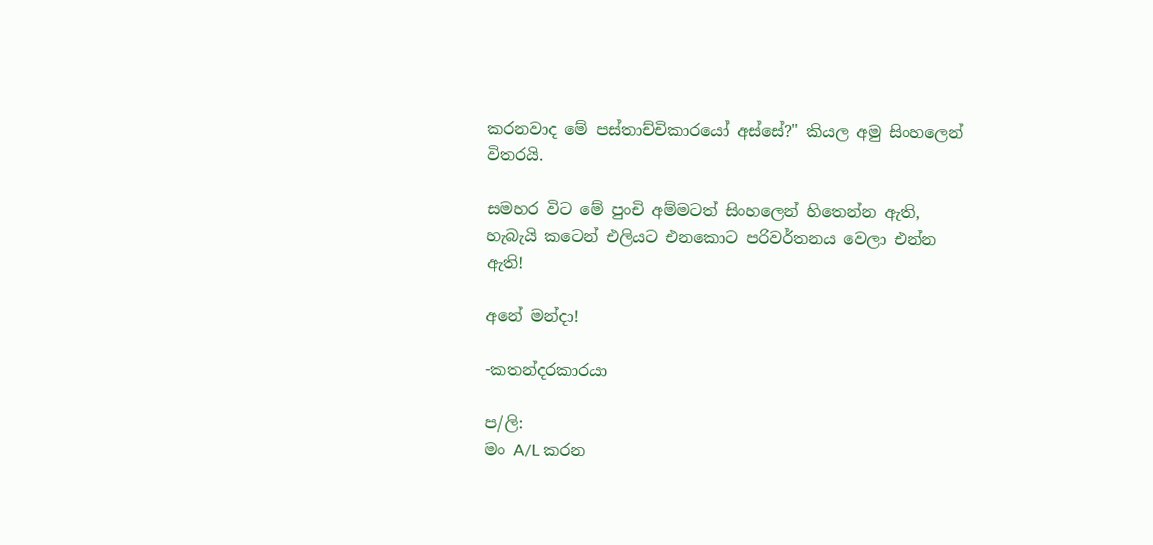කරනවාද මේ පස්තාච්චිකාරයෝ අස්සේ?" කියල අමු සිංහලෙන් විතරයි.

සමහර විට මේ පුංචි අම්මටත් සිංහලෙන් හිතෙන්න ඇති, හැබැයි කටෙන් එලියට එනකොට පරිවර්තනය වෙලා එන්න ඇති!

අනේ මන්දා!

-කතන්දරකාරයා

ප/ලි:
මං A/L කරන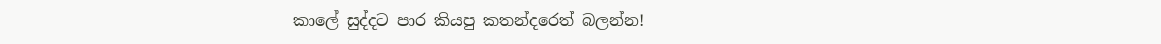කාලේ සුද්දට පාර කියපු කතන්දරෙත් බලන්න!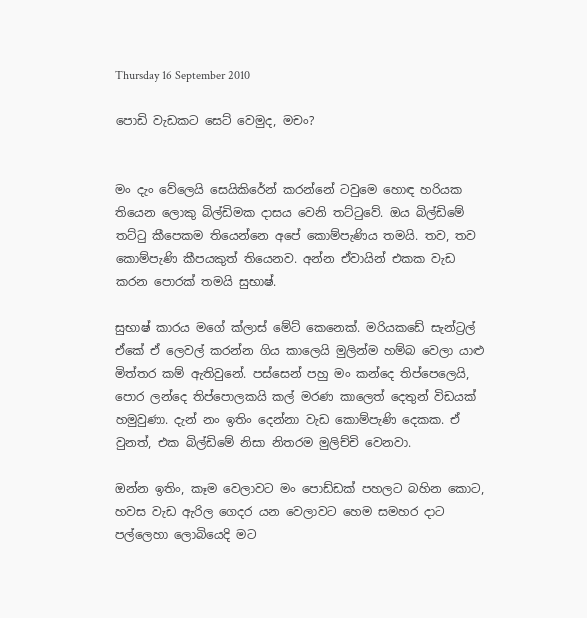Thursday 16 September 2010

පොඩි වැඩකට සෙට් වෙමුද, මචං?


මං දැං වේලෙයි සෙයිකිරේන් කරන්නේ ටවුමෙ හොඳ හරියක තියෙන ලොකු බිල්ඩිමක දාසය වෙනි තට්ටුවේ. ඔය බිල්ඩිමේ තට්ටු කීපෙකම තියෙන්නෙ අපේ කොම්පැණිය තමයි. තව, තව කොම්පැණි කීපයකුත් තියෙනව. අන්න ඒවායින් එකක වැඩ කරන පොරක් තමයි සුභාෂ්.

සුභාෂ් කාරය මගේ ක්ලාස් මේට් කෙනෙක්. මරියකඩේ සැන්ට්‍රල් ඒකේ ඒ ලෙවල් කරන්න ගිය කාලෙයි මුලින්ම හම්බ වෙලා යාළු මිත්තර කම් ඇතිවුනේ. පස්සෙන් පහු මං කන්දෙ තිප්පෙලෙයි, පොර ලන්දෙ තිප්පොලකයි කල් මරණ කාලෙත් දෙතුන් විඩයක් හමුවුණා. දැන් නං ඉතිං දෙන්නා වැඩ කොම්පැණි දෙකක. ඒ වුනත්, එක බිල්ඩිමේ නිසා නිතරම මුලිච්චි වෙනවා.

ඔන්න ඉතිං, කෑම වෙලාවට මං පොඩ්ඩක් පහලට බහින කොට, හවස වැඩ ඇරිල ගෙදර යන වෙලාවට හෙම සමහර දාට පල්ලෙහා ලොබියෙදි මට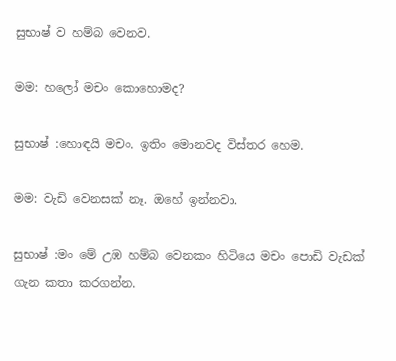සුභාෂ් ව හම්බ වෙනව.

මම: හලෝ මචං කොහොමද?

සුභාෂ් :හොඳයි මචං. ඉතිං මොනවද විස්තර හෙම.

මම: වැඩි වෙනසක් නෑ. ඔහේ ඉන්නවා.

සුභාෂ් :මං මේ උඹ හම්බ වෙනකං හිටියෙ මචං පොඩි වැඩක් ගැන කතා කරගන්න.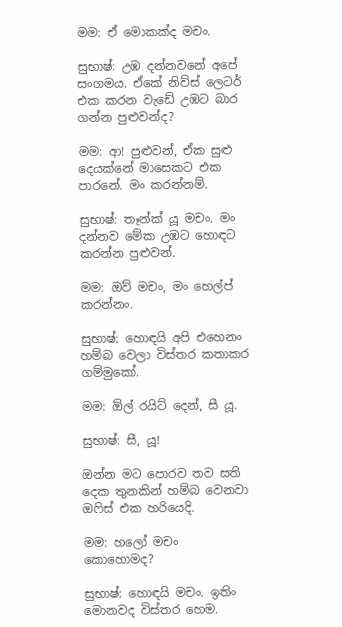මම: ඒ මොකක්ද මචං.

සුභාෂ්: උඹ දන්නවනේ අපේ සංගමය. ඒකේ නිව්ස් ලෙටර් එක කරන වැඩේ උඹට බාර ගන්න පුළුවන්ද?

මම: ආ! පුළුවන්, ඒක සුළු දෙයක්නේ මාසෙකට එක පාරනේ. මං කරන්නම්.

සුභාෂ්: තෑන්ක් යූ මචං. මං දන්නව මේක උඹට හොඳට කරන්න පුළුවන්.

මම: ඔව් මචං, මං හෙල්ප් කරන්නං.

සුභාෂ්: හොඳයි අපි එහෙනං හම්බ වෙලා විස්තර කතාකර ගම්මුකෝ.

මම: ඕල් රයිට් දෙන්, සී යූ.

සුභාෂ්: සී, යූ!

ඔන්න මට පොරව තව සති දෙක තුනකින් හම්බ වෙනවා ඔෆිස් එක හරියෙදි.

මම: හලෝ මචං කොහොමද?

සුභාෂ්: හොඳයි මචං. ඉතිං මොනවද විස්තර හෙම.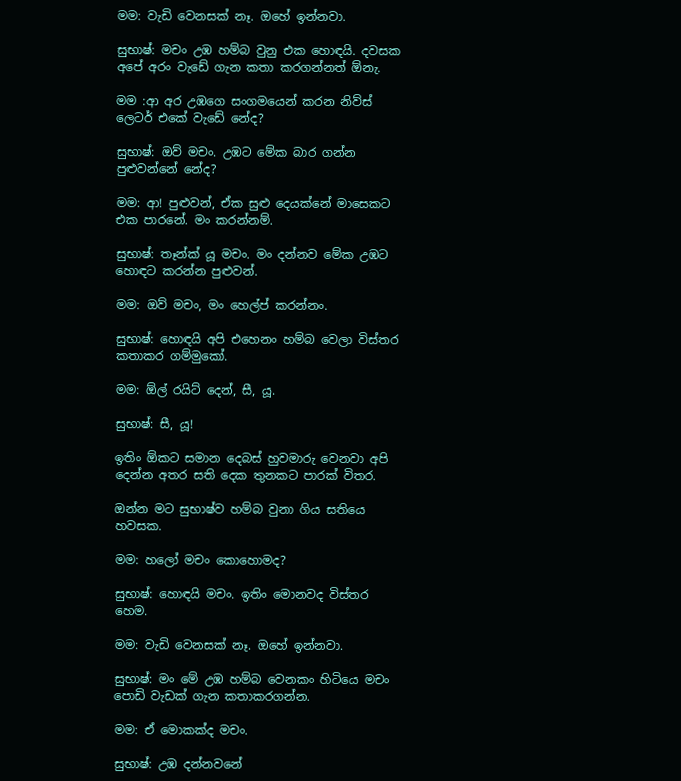මම: වැඩි වෙනසක් නෑ. ඔහේ ඉන්නවා.

සුභාෂ්: මචං උඹ හම්බ වුනු එක හොඳයි. දවසක අපේ අරං වැඩේ ගැන කතා කරගන්නත් ඕනැ.

මම :ආ අර උඹගෙ සංගමයෙන් කරන නිව්ස් ලෙටර් එකේ වැඩේ නේද?

සුභාෂ්: ඔව් මචං. උඹට මේක බාර ගන්න පුළුවන්නේ නේද?

මම: ආ! පුළුවන්, ඒක සුළු දෙයක්නේ මාසෙකට එක පාරනේ. මං කරන්නම්.

සුභාෂ්: තෑන්ක් යූ මචං. මං දන්නව මේක උඹට හොඳට කරන්න පුළුවන්.

මම: ඔව් මචං, මං හෙල්ප් කරන්නං.

සුභාෂ්: හොඳයි අපි එහෙනං හම්බ වෙලා විස්තර කතාකර ගම්මුකෝ.

මම: ඕල් රයිට් දෙන්, සී, යූ.

සුභාෂ්: සී, යූ!

ඉතිං ඕකට සමාන දෙබස් හුවමාරු වෙනවා අපි දෙන්න අතර සති දෙක තුනකට පාරක් විතර.

ඔන්න මට සුභාෂ්ව හම්බ වුනා ගිය සතියෙ හවසක.

මම: හලෝ මචං කොහොමද?

සුභාෂ්: හොඳයි මචං. ඉතිං මොනවද විස්තර හෙම.

මම: වැඩි වෙනසක් නෑ. ඔහේ ඉන්නවා.

සුභාෂ්: මං මේ උඹ හම්බ වෙනකං හිටියෙ මචං පොඩි වැඩක් ගැන කතාකරගන්න.

මම: ඒ මොකක්ද මචං.

සුභාෂ්: උඹ දන්නවනේ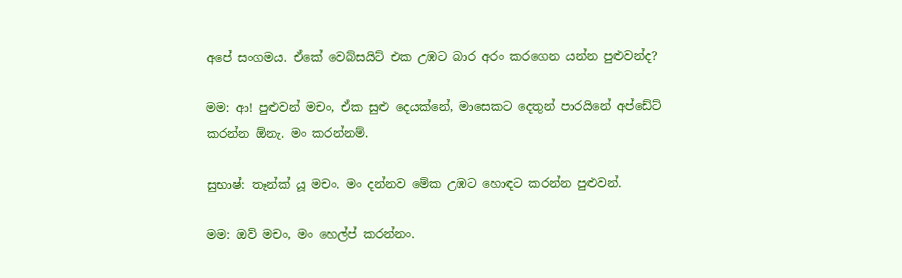අපේ සංගමය. ඒකේ වෙබ්සයිට් එක උඹට බාර අරං කරගෙන යන්න පුළුවන්ද?

මම: ආ! පුළුවන් මචං, ඒක සුළු දෙයක්නේ, මාසෙකට දෙතුන් පාරයිනේ අප්ඩේට් කරන්න ඕනැ. මං කරන්නම්.

සුභාෂ්: තෑන්ක් යූ මචං. මං දන්නව මේක උඹට හොඳට කරන්න පුළුවන්.

මම: ඔව් මචං, මං හෙල්ප් කරන්නං.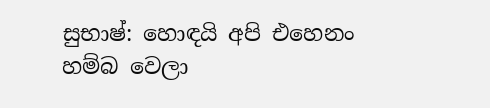සුභාෂ්: හොඳයි අපි එහෙනං හම්බ වෙලා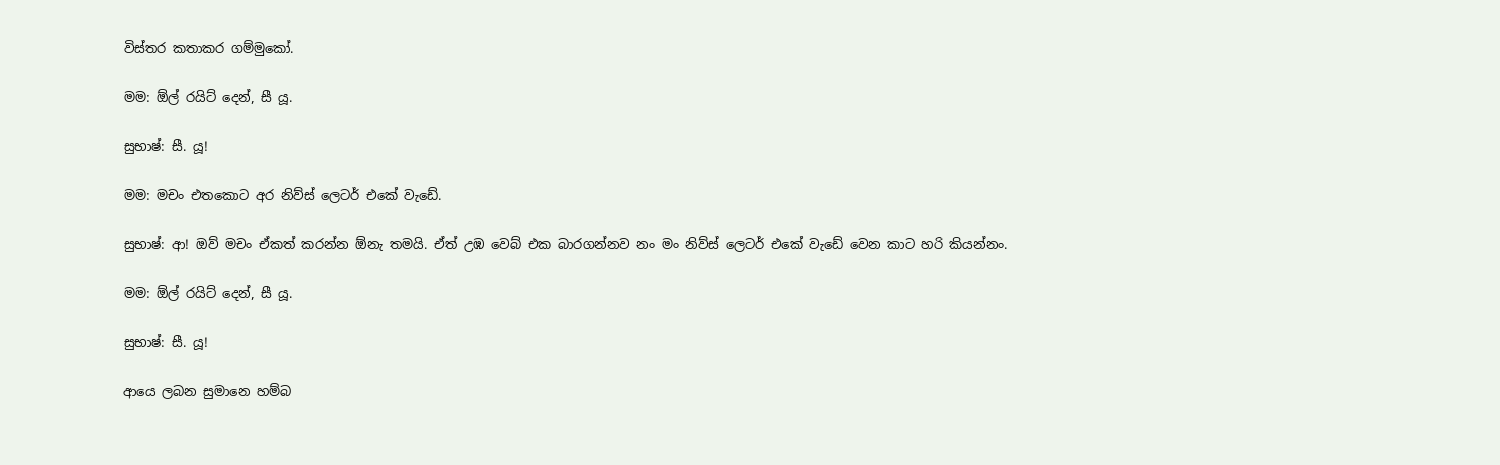විස්තර කතාකර ගම්මුකෝ.

මම: ඕල් රයිට් දෙන්, සී යූ.

සුභාෂ්: සී. යූ!

මම: මචං එතකොට අර නිව්ස් ලෙටර් එකේ වැඩේ.

සුභාෂ්: ආ! ඔව් මචං ඒකත් කරන්න ඕනැ තමයි. ඒත් උඹ වෙබ් එක බාරගන්නව නං මං නිව්ස් ලෙටර් එකේ වැඩේ වෙන කාට හරි කියන්නං.

මම: ඕල් රයිට් දෙන්, සී යූ.

සුභාෂ්: සී. යූ!

ආයෙ ලබන සුමානෙ හම්බ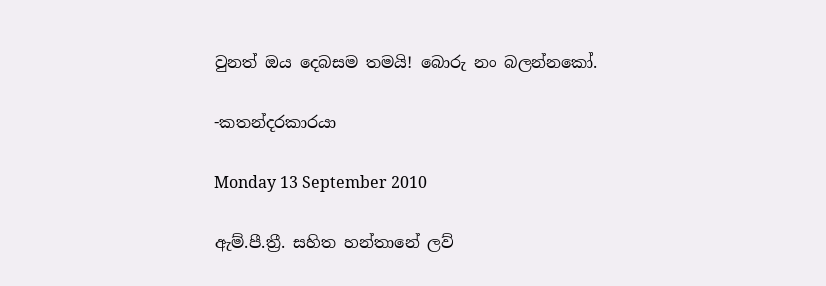වුනත් ඔය දෙබසම තමයි! බොරු නං බලන්නකෝ.

-කතන්දරකාරයා

Monday 13 September 2010

ඇම්.පී.ත්‍රී. සහිත හන්තානේ ලව්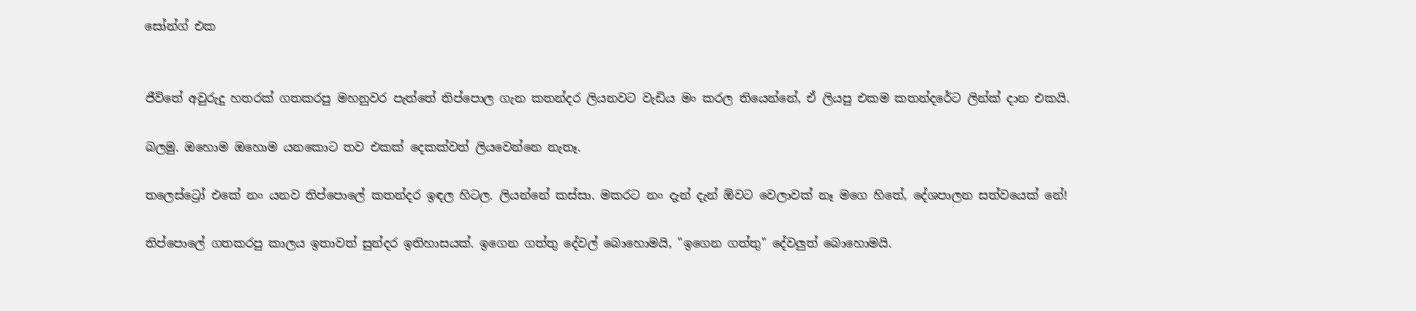සෝන්ග් එක


ජීවිතේ අවුරුදු හතරක් ගතකරපු මහනුවර පැත්තේ තිප්පොල ගැන කතන්දර ලියනවට වැඩිය මං කරල තියෙන්නේ, ඒ ලියපු එකම කතන්දරේට ලින්ක් දාන එකයි.

බලමු. ඔහොම ඔහොම යනකොට තව එකක් දෙකක්වත් ලියවෙන්නෙ නැතෑ.

තලෙස්ට්‍රෝ එකේ නං යනව තිප්පොලේ කතන්දර ඉඳල හිටල. ලියන්නේ කස්සා. මකරට නං දැන් දැන් ඕවට වෙලාවක් නෑ මගෙ හිතේ, දේශපාලන සත්වයෙක් නේ!

තිප්පොලේ ගතකරපු කාලය ඉතාවත් සුන්දර ඉතිහාසයක්. ඉගෙන ගත්තු දේවල් බොහොමයි, "ඉගෙන ගත්තු" දේවලුත් බොහොමයි.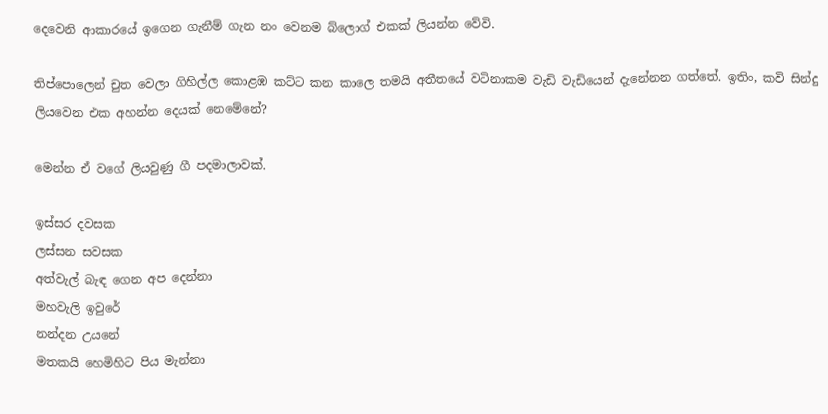දෙවෙනි ආකාරයේ ඉගෙන ගැනීම් ගැන නං වෙනම බ්ලොග් එකක් ලියන්න වේවි.

තිප්පොලෙන් චුත වෙලා ගිහිල්ල කොළඹ කට්ට කන කාලෙ තමයි අතීතයේ වටිනාකම වැඩි වැඩියෙන් දැනේනන ගත්තේ. ඉතිං, කවි සින්දු ලියවෙන එක අහන්න දෙයක් නෙමේනේ?

මෙන්න ඒ වගේ ලියවුණු ගී පදමාලාවක්.

ඉස්සර දවසක
ලස්සන සවසක
අත්වැල් බැඳ ගෙන අප දෙන්නා
මහවැලි ඉවුරේ
නන්දන උයනේ
මතකයි හෙමිහිට පිය මැන්නා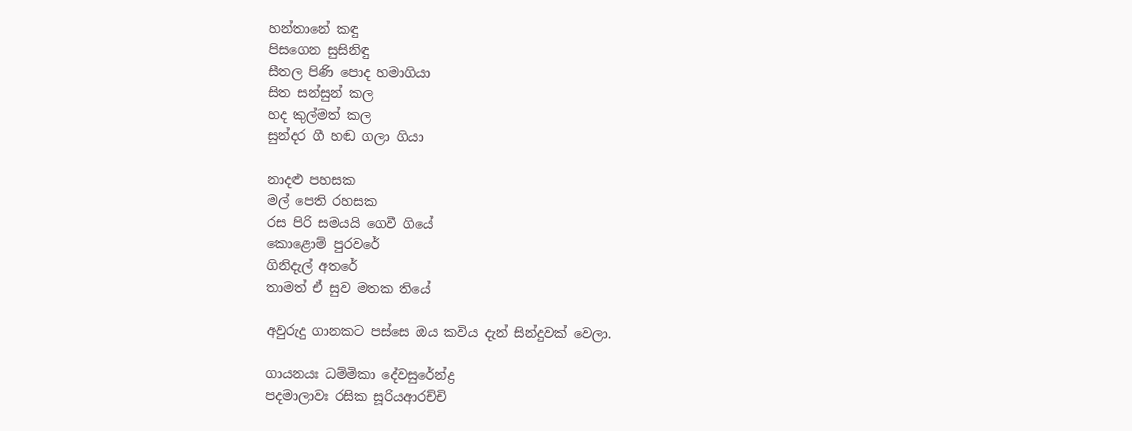හන්තානේ කඳු
පිසගෙන සුසිනිඳු
සීතල පිණි පොද හමාගියා
සිත සන්සුන් කල
හද කුල්මත් කල
සුන්දර ගී හඬ ගලා ගියා

නාදළු පහසක
මල් පෙති රහසක
රස පිරි සමයයි ගෙවී ගියේ
කොළොම් පුරවරේ
ගිනිදැල් අතරේ
තාමත් ඒ සුව මතක තියේ

අවුරුදු ගානකට පස්සෙ ඔය කවිය දැන් සින්දුවක් වෙලා.

ගායනයඃ ධම්මිකා දේවසුරේන්ද්‍ර
පදමාලාවඃ රසික සූරියආරච්චි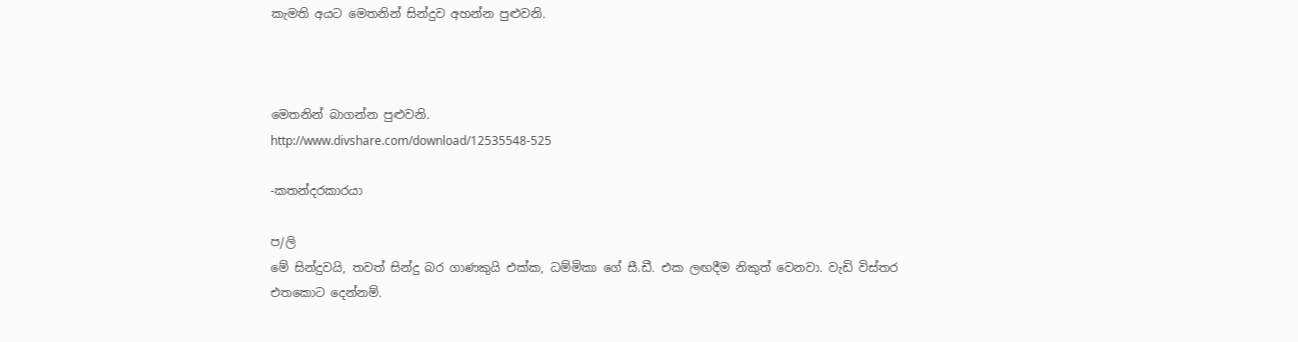කැමති අයට මෙතනින් සින්දුව අහන්න පුළුවනි.



මෙතනින් බාගන්න පුළුවනි.
http://www.divshare.com/download/12535548-525

-කතන්දරකාරයා

ප/ලි
මේ සින්දුවයි, තවත් සින්දු බර ගාණකුයි එක්ක, ධම්මිකා ගේ සී.ඩී. එක ලඟදීම නිකුත් වෙනවා. වැඩි විස්තර එතකොට දෙන්නම්.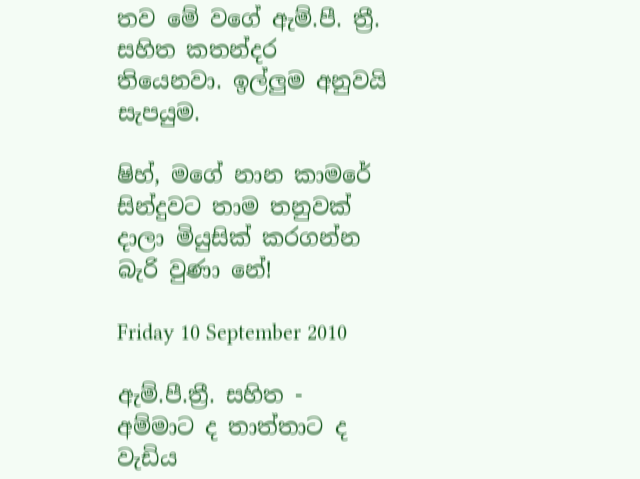තව මේ වගේ ඇම්.පී. ත්‍රී. සහිත කතන්දර තියෙනවා. ඉල්ලුම අනුවයි සැපයුම.

ෂිහ්, මගේ නාන කාමරේ සින්දුවට තාම තනුවක් දාලා මියුසික් කරගන්න බැරි වුණා නේ!

Friday 10 September 2010

ඇම්.පී.ත්‍රී. සහිත - අම්මාට ද තාත්තාට ද වැඩිය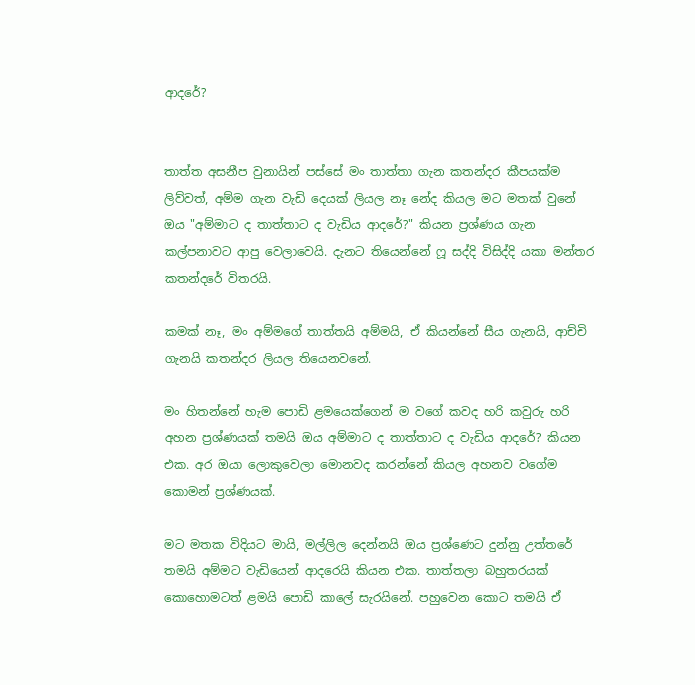ආදරේ?


තාත්ත අසනීප වුනායින් පස්සේ මං තාත්තා ගැන කතන්දර කීපයක්ම ලිව්වත්, අම්ම ගැන වැඩි දෙයක් ලියල නෑ නේද කියල මට මතක් වුනේ ඔය "අම්මාට ද තාත්තාට ද වැඩිය ආදරේ?" කියන ප්‍රශ්ණය ගැන කල්පනාවට ආපු වෙලාවෙයි. දැනට තියෙන්නේ ෆූ සද්දි විසිද්දි යකා මන්තර කතන්දරේ විතරයි.

කමක් නෑ, මං අම්මගේ තාත්තයි අම්මයි, ඒ කියන්නේ සීය ගැනයි, ආච්චි ගැනයි කතන්දර ලියල තියෙනවනේ.

මං හිතන්නේ හැම පොඩි ළමයෙක්ගෙන් ම වගේ කවද හරි කවුරු හරි අහන ප්‍රශ්ණයක් තමයි ඔය අම්මාට ද තාත්තාට ද වැඩිය ආදරේ? කියන එක. අර ඔයා ලොකුවෙලා මොනවද කරන්නේ කියල අහනව වගේම කොමන් ප්‍රශ්ණයක්.

මට මතක විදියට මායි, මල්ලිල දෙන්නයි ඔය ප්‍රශ්ණෙට දුන්නු උත්තරේ තමයි අම්මට වැඩියෙන් ආදරෙයි කියන එක. තාත්තලා බහුතරයක් කොහොමටත් ළමයි පොඩි කාලේ සැරයිනේ. පහුවෙන කොට තමයි ඒ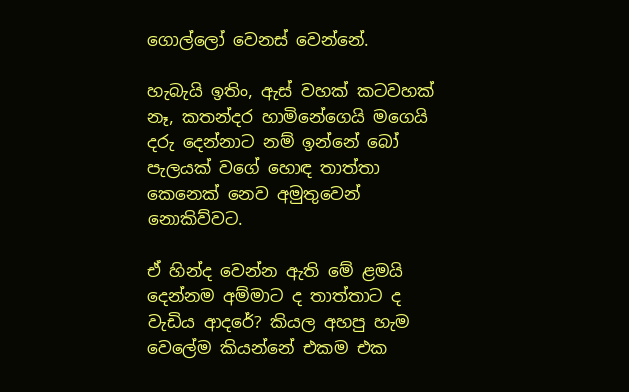ගොල්ලෝ වෙනස් වෙන්නේ.

හැබැයි ඉතිං, ඇස් වහක් කටවහක් නෑ, කතන්දර හාමිනේගෙයි මගෙයි දරු දෙන්නාට නම් ඉන්නේ බෝ පැලයක් වගේ හොඳ තාත්තා කෙනෙක් නෙව අමුතුවෙන් නොකිව්වට.

ඒ හින්ද වෙන්න ඇති මේ ළමයි දෙන්නම අම්මාට ද තාත්තාට ද වැඩිය ආදරේ? කියල අහපු හැම වෙලේම කියන්නේ එකම එක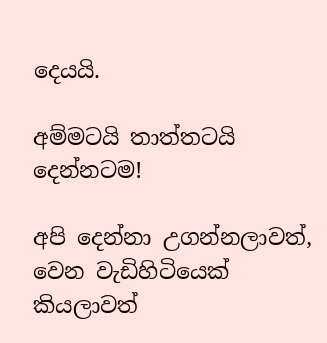දෙයයි.

අම්මටයි තාත්තටයි දෙන්නටම!

අපි දෙන්නා උගන්නලාවත්, වෙන වැඩිහිටියෙක් කියලාවත්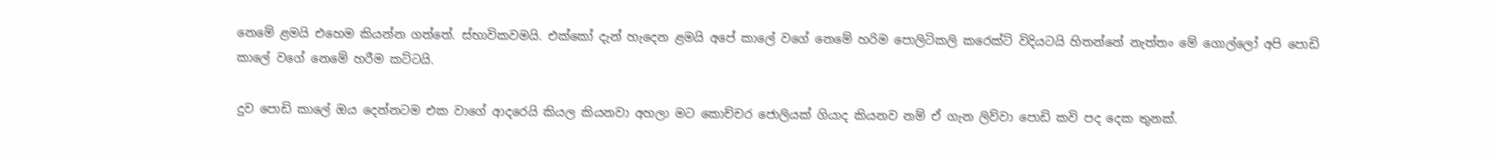නෙමේ ළමයි එහෙම කියන්න ගත්තේ. ස්භාවිකවමයි. එක්කෝ දැන් හැදෙන ළමයි අපේ කාලේ වගේ නෙමේ හරිම පොලිටිකලි කරෙක්ට් විදියටයි හිතන්නේ නැත්තං මේ ගොල්ලෝ අපි පොඩි කාලේ වගේ නෙමේ හරීම කට්ටයි.

දුව පොඩි කාලේ ඔය දෙන්නටම එක වාගේ ආදරෙයි කියල කියනවා අහලා මට කොච්චර ජොලියක් ගියාද කියනව නම් ඒ ගැන ලිව්වා පොඩි කවි පද දෙක තුනක්.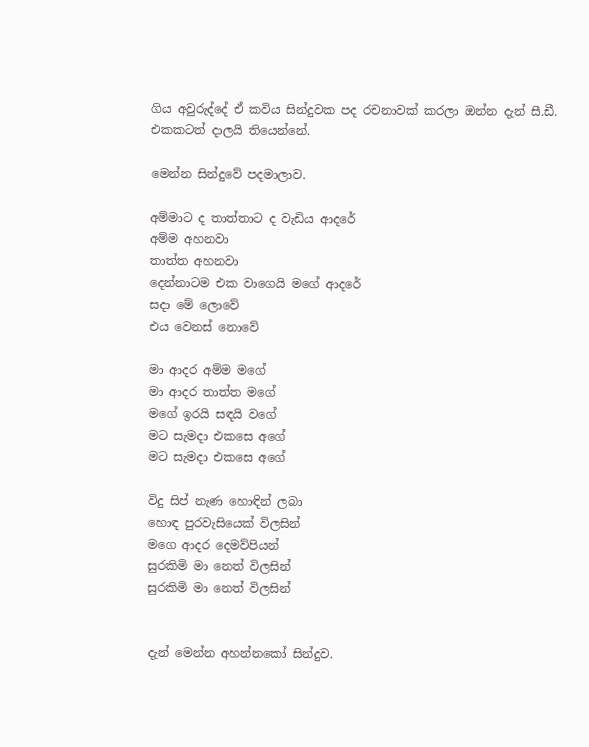ගිය අවුරුද්දේ ඒ කවිය සින්දුවක පද රචනාවක් කරලා ඔන්න දැන් සී.ඩී. එකකටත් දාලයි තියෙන්නේ.

මෙන්න සින්දුවේ පදමාලාව.

අම්මාට ද තාත්තාට ද වැඩිය ආදරේ
අම්ම අහනවා
තාත්ත අහනවා
දෙන්නාටම එක වාගෙයි මගේ ආදරේ
සදා මේ ලොවේ
එය වෙනස් නොවේ

මා ආදර අම්ම මගේ
මා ආදර තාත්ත මගේ
මගේ ඉරයි සඳයි වගේ
මට සැමදා එකසෙ අගේ
මට සැමදා එකසෙ අගේ

විදු සිප් නැණ හොඳින් ලබා
හොඳ පුරවැසියෙක් විලසින්
මගෙ ආදර දෙමව්පියන්
සුරකිමි මා නෙත් විලසින්
සුරකිමි මා නෙත් විලසින්


දැන් මෙන්න අහන්නකෝ සින්දුව.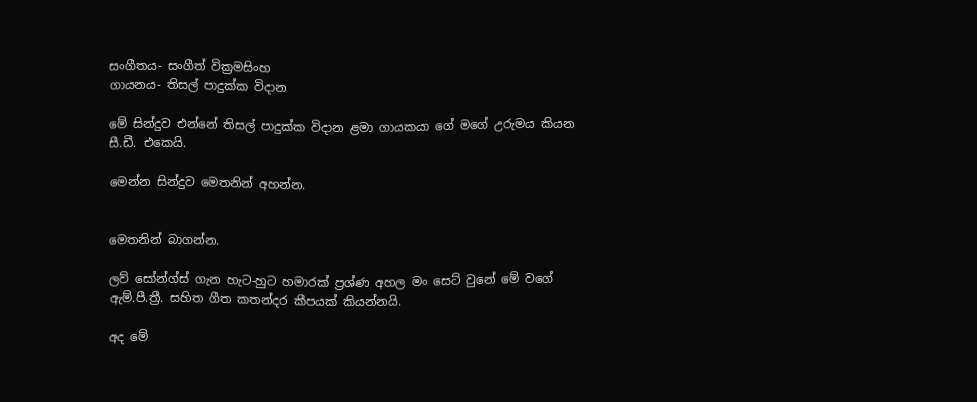සංගීතය- සංගීත් වික්‍රමසිංහ
ගායනය- තිසල් පාදුක්ක විදාන

මේ සින්දුව එන්නේ තිසල් පාදුක්ක විදාන ළමා ගායකයා ගේ මගේ උරුමය කියන සී.ඩී. එකෙයි.

මෙන්න සින්දුව මෙතනින් අහන්න.


මෙතනින් බාගන්න.

ලව් සෝන්ග්ස් ගැන හැට-හුට හමාරක් ප්‍රශ්ණ අහල මං සෙට් වුනේ මේ වගේ ඇම්.පී.ත්‍රී. සහිත ගීත කතන්දර කීපයක් කියන්නයි.

අද මේ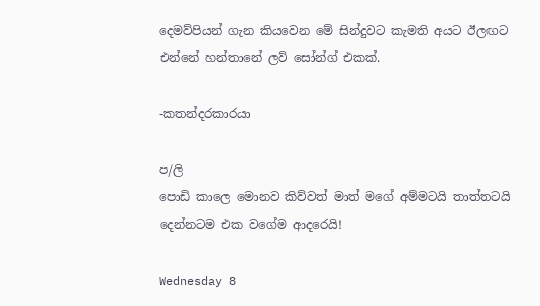දෙමව්පියන් ගැන කියවෙන මේ සින්දුවට කැමති අයට ඊලඟට එන්නේ හන්තානේ ලව් සෝන්ග් එකක්.

-කතන්දරකාරයා

ප/ලි
පොඩි කාලෙ මොනව කිව්වත් මාත් මගේ අම්මටයි තාත්තටයි දෙන්නටම එක වගේම ආදරෙයි!

Wednesday 8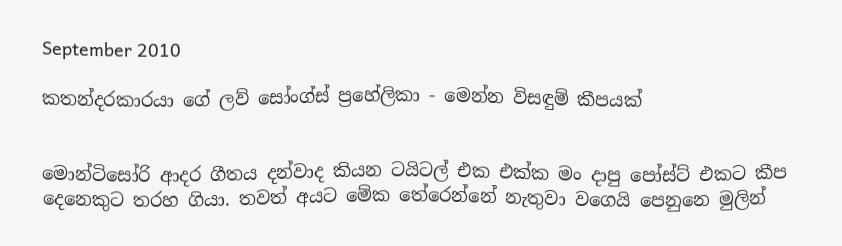September 2010

කතන්දරකාරයා ගේ ලව් සෝංග්ස් ප්‍රහේලිකා - මෙන්න විසඳුම් කීපයක්


මොන්ටිසෝරි ආදර ගීතය දන්වාද කියන ටයිටල් එක එක්ක මං දාපු පෝස්ට් එකට කීප දෙනෙකුට තරහ ගියා. තවත් අයට මේක තේරෙන්නේ නැතුවා වගෙයි පෙනුනෙ මුලින්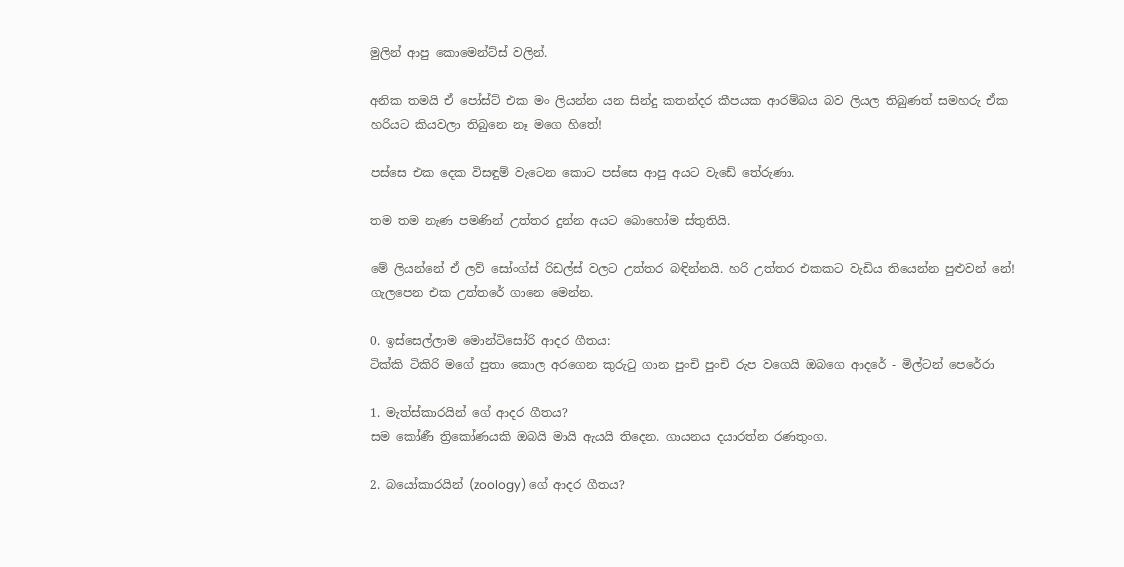මුලින් ආපු කොමෙන්ට්ස් වලින්.

අනික තමයි ඒ පෝස්ට් එක මං ලියන්න යන සින්දු කතන්දර කීපයක ආරම්බය බව ලියල තිබුණත් සමහරු ඒක හරියට කියවලා තිබුනෙ නෑ මගෙ හිතේ!

පස්සෙ එක දෙක විසඳුම් වැටෙන කොට පස්සෙ ආපු අයට වැඩේ තේරුණා.

තම තම නැණ පමණින් උත්තර දුන්න අයට බොහෝම ස්තුතියි.

මේ ලියන්නේ ඒ ලව් සෝංග්ස් රිඩල්ස් වලට උත්තර බඳින්නයි. හරි උත්තර එකකට වැඩිය තියෙන්න පුළුවන් නේ! ගැලපෙන එක උත්තරේ ගානෙ මෙන්න.

0. ඉස්සෙල්ලාම මොන්ටිසෝරි ආදර ගීතය:
ටික්කි ටිකිරි මගේ පුතා කොල අරගෙන කුරුටු ගාන පුංචි පුංචි රුප වගෙයි ඔබගෙ ආදරේ - මිල්ටන් පෙරේරා

1. මැත්ස්කාරයින් ගේ ආදර ගීතය?
සම කෝණී ත්‍රිකෝණයකි ඔබයි මායි ඇයයි තිදෙන. ගායනය දයාරත්න රණතුංග.

2. බයෝකාරයින් (zoology) ගේ ආදර ගීතය?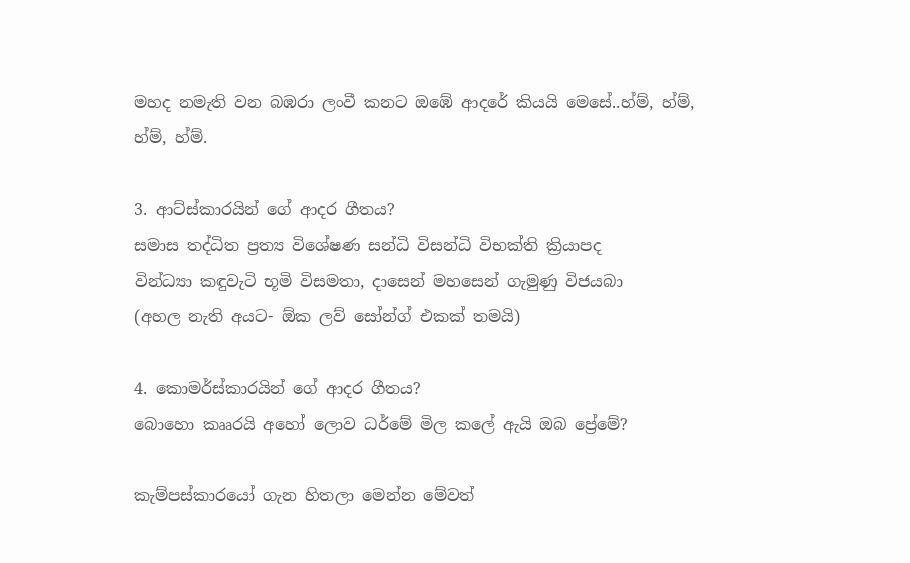මහද නමැති වන බඹරා ලංවී කනට ඔඹේ ආදරේ කියයි මෙසේ..හ්ම්, හ්ම්, හ්ම්, හ්ම්.

3. ආට්ස්කාරයින් ගේ ආදර ගීතය?
සමාස තද්ධිත ප්‍රත්‍ය විශේෂණ සන්ධි විසන්ධි විභක්ති ක්‍රියාපද
වින්ධ්‍යා කඳුවැටි භූමි විසමතා, දාසෙන් මහසෙන් ගැමුණු විජයබා
(අහල නැති අයට- ඕක ලව් සෝන්ග් එකක් තමයි)

4. කොමර්ස්කාරයින් ගේ ආදර ගීතය?
බොහො කෲරයි අහෝ ලොව ධර්මේ මිල කලේ ඇයි ඔබ ප්‍රේමේ?

කැම්පස්කාරයෝ ගැන හිතලා මෙන්න මේවත්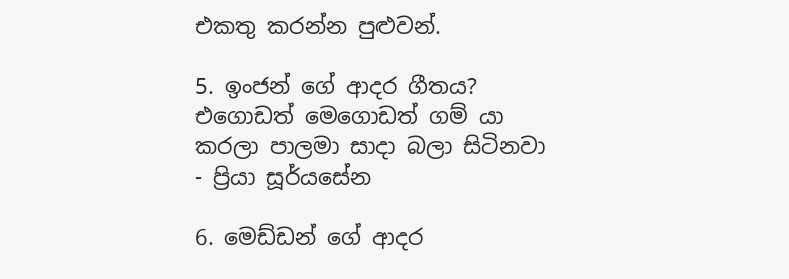එකතු කරන්න පුළුවන්.

5. ඉංජන් ගේ ආදර ගීතය?
එගොඩත් මෙගොඩත් ගම් යා කරලා පාලමා සාදා බලා සිටිනවා - ප්‍රියා සූර්යසේන

6. මෙඩ්ඩන් ගේ ආදර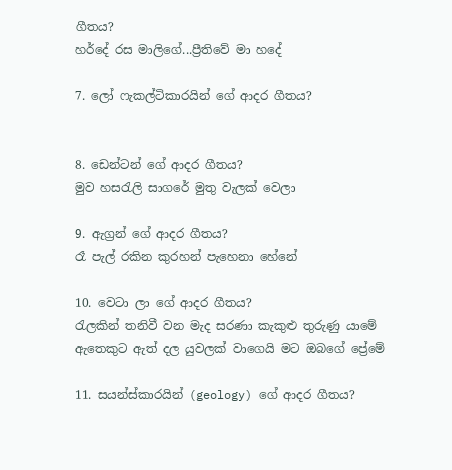ගීතය?
හර්දේ රස මාලිගේ...ප්‍රීතිවේ මා හදේ

7. ලෝ ෆැකල්ටිකාරයින් ගේ ආදර ගීතය?


8. ඩෙන්ටන් ගේ ආදර ගීතය?
මුව හසරැලි සාගරේ මුතු වැලක් වෙලා

9. ඇග්‍රන් ගේ ආදර ගීතය?
රෑ පැල් රකින කුරහන් පැහෙනා හේනේ

10. වෙටා ලා ගේ ආදර ගීතය?
රැලකින් තනිවී වන මැද සරණා කැකුළු තුරුණු යාමේ
ඇතෙකුට ඇත් දල යුවලක් වාගෙයි මට ඔබගේ ප්‍රේමේ

11. සයන්ස්කාරයින් (geology) ගේ ආදර ගීතය?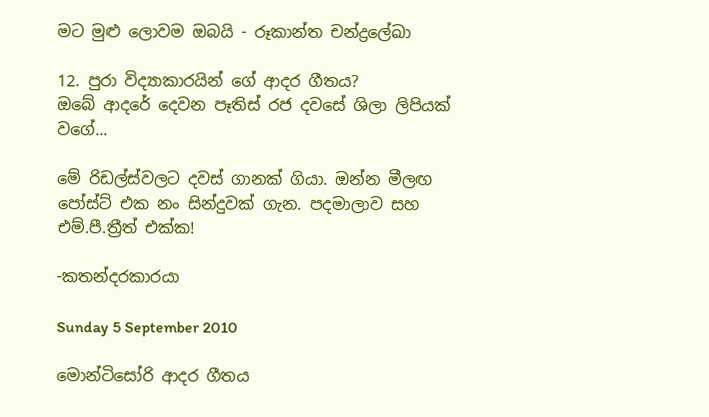මට මුළු ලොවම ඔබයි - රූකාන්ත චන්ද්‍රලේඛා

12. පුරා විද්‍යාකාරයින් ගේ ආදර ගීතය?
ඔබේ ආදරේ දෙවන පෑතිස් රජ දවසේ ශිලා ලිපියක් වගේ...

මේ රිඩල්ස්වලට දවස් ගානක් ගියා. ඔන්න මීලඟ පෝස්ට් එක නං සින්දුවක් ගැන. පදමාලාව සහ එම්.පී.ත්‍රීත් එක්ක!

-කතන්දරකාරයා

Sunday 5 September 2010

මොන්ටිසෝරි ආදර ගීතය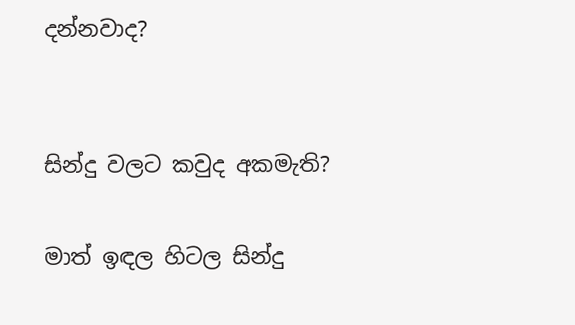දන්නවාද?


සින්දු වලට කවුද අකමැති?

මාත් ඉඳල හිටල සින්දු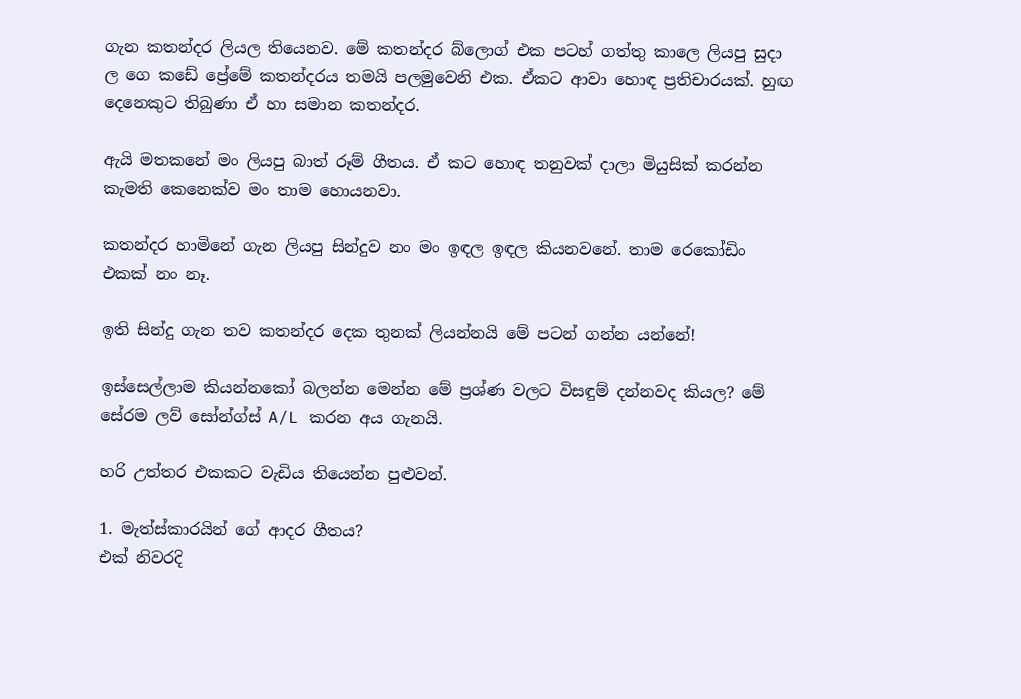ගැන කතන්දර ලියල තියෙනව. මේ කතන්දර බ්ලොග් එක පටහ් ගත්තු කාලෙ ලියපු සුදා ල ගෙ කඩේ ප්‍රේමේ කතන්දරය තමයි පලමුවෙනි එක. ඒකට ආවා හොඳ ප්‍රතිචාරයක්. හුඟ දෙනෙකුට තිබුණා ඒ හා සමාන කතන්දර.

ඇයි මතකනේ මං ලියපු බාත් රූම් ගීතය. ඒ කට හොඳ තනුවක් දාලා මියුසික් කරන්න කැමති කෙනෙක්ව මං තාම හොයනවා.

කතන්දර හාමිනේ ගැන ලියපු සින්දුව නං මං ඉඳල ඉඳල කියනවනේ. තාම රෙකෝඩිං එකක් නං නෑ.

ඉති සින්දු ගැන තව කතන්දර දෙක තුනක් ලියන්නයි මේ පටන් ගන්න යන්නේ!

ඉස්සෙල්ලාම කියන්නකෝ බලන්න මෙන්න මේ ප්‍රශ්ණ වලට විසඳුම් දන්නවද කියල? මේ සේරම ලව් සෝන්ග්ස් A/L කරන අය ගැනයි.

හරි උත්තර එකකට වැඩිය තියෙන්න පුළුවන්.

1. මැත්ස්කාරයින් ගේ ආදර ගීතය?
එක් නිවරදි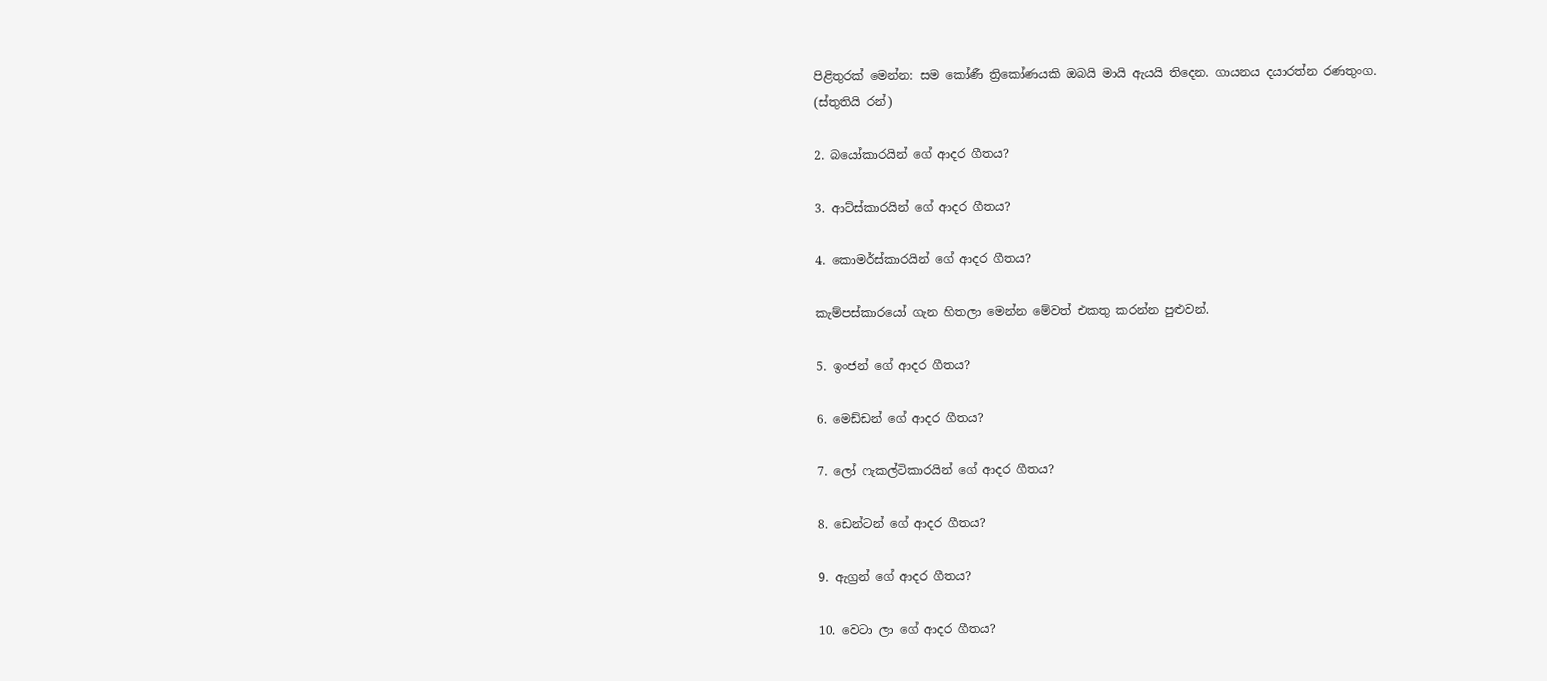පිළිතුරක් මෙන්න: සම කෝණී ත්‍රිකෝණයකි ඔබයි මායි ඇයයි තිදෙන. ගායනය දයාරත්න රණතුංග.
(ස්තුතියි රන්)

2. බයෝකාරයින් ගේ ආදර ගීතය?

3. ආට්ස්කාරයින් ගේ ආදර ගීතය?

4. කොමර්ස්කාරයින් ගේ ආදර ගීතය?

කැම්පස්කාරයෝ ගැන හිතලා මෙන්න මේවත් එකතු කරන්න පුළුවන්.

5. ඉංජන් ගේ ආදර ගීතය?

6. මෙඩ්ඩන් ගේ ආදර ගීතය?

7. ලෝ ෆැකල්ටිකාරයින් ගේ ආදර ගීතය?

8. ඩෙන්ටන් ගේ ආදර ගීතය?

9. ඇග්‍රන් ගේ ආදර ගීතය?

10. වෙටා ලා ගේ ආදර ගීතය?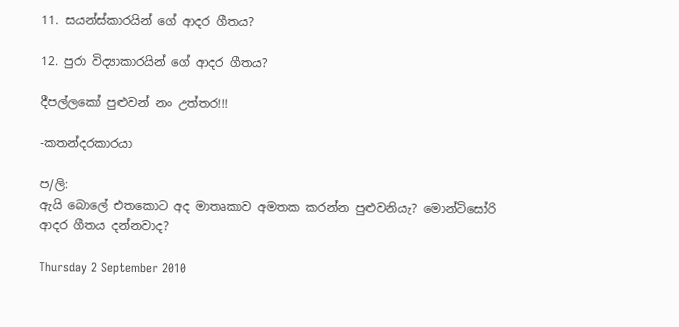11. සයන්ස්කාරයින් ගේ ආදර ගීතය?

12. පුරා විද්‍යාකාරයින් ගේ ආදර ගීතය?

දීපල්ලකෝ පුළුවන් නං උත්තර!!!

-කතන්දරකාරයා

ප/ලි:
ඇයි බොලේ එතකොට අද මාතෘකාව අමතක කරන්න පුළුවනියැ? මොන්ටිසෝරි ආදර ගීතය දන්නවාද?

Thursday 2 September 2010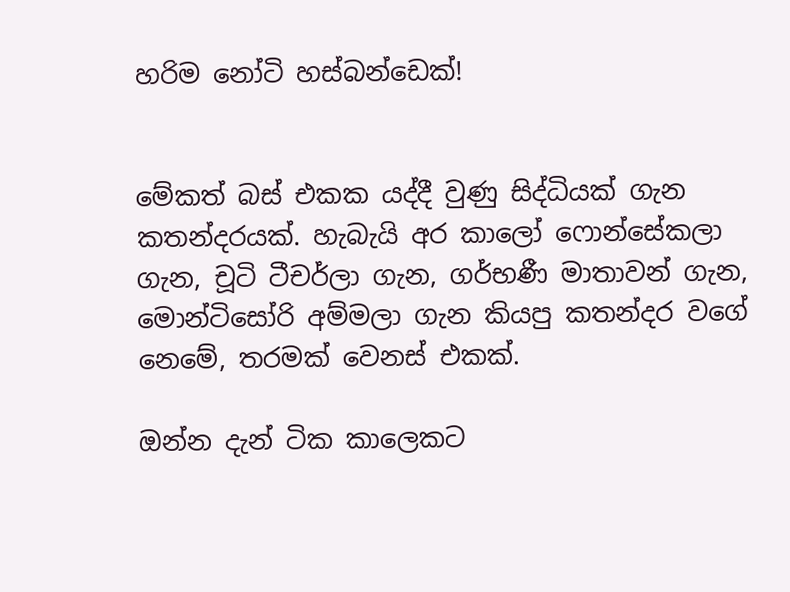හරිම නෝටි හස්බන්ඩෙක්!


මේකත් බස් එකක යද්දී වුණු සිද්ධියක් ගැන කතන්දරයක්. හැබැයි අර කාලෝ ෆොන්සේකලා ගැන, චූටි ටීචර්ලා ගැන, ගර්භණී මාතාවන් ගැන, මොන්ටිසෝරි අම්මලා ගැන කියපු කතන්දර වගේ නෙමේ, තරමක් වෙනස් එකක්.

ඔන්න දැන් ටික කාලෙකට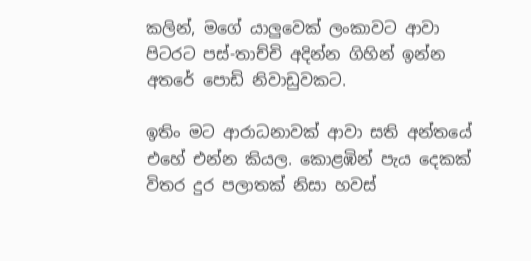කලින්, මගේ යාලුවෙක් ලංකාවට ආවා පිටරට පස්-තාච්චි අදින්න ගිහින් ඉන්න අතරේ පොඩි නිවාඩුවකට.

ඉතිං මට ආරාධනාවක් ආවා සති අන්තයේ එහේ එන්න කියල. කොළඹින් පැය දෙකක් විතර දුර පලාතක් නිසා හවස්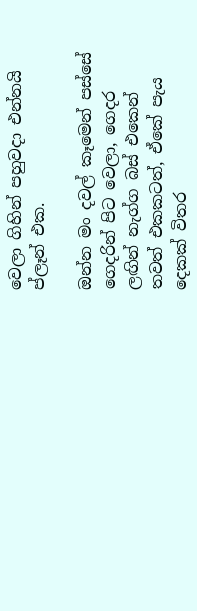වෙලා ගිහින් පහුවදා එන්නයි ප්ලෑන් එක.

ඔන්න මං දවල් කෑමෙන් පස්සේ ගෙදරින් පිට වෙලා, ගෙදර ලඟින් නැග්ග බස් එකෙන් තවත් එකකටත්, ඒකේ පැය දෙකක් විතර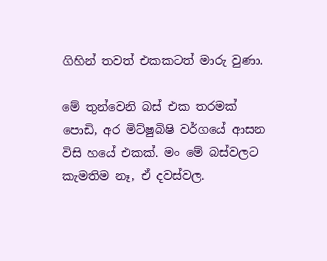ගිහින් තවත් එකකටත් මාරු වුණා.

මේ තුන්වෙනි බස් එක තරමක් පොඩි, අර මිට්ෂුබිෂි වර්ගයේ ආසන විසි හයේ එකක්. මං මේ බස්වලට කැමතිම නෑ, ඒ දවස්වල.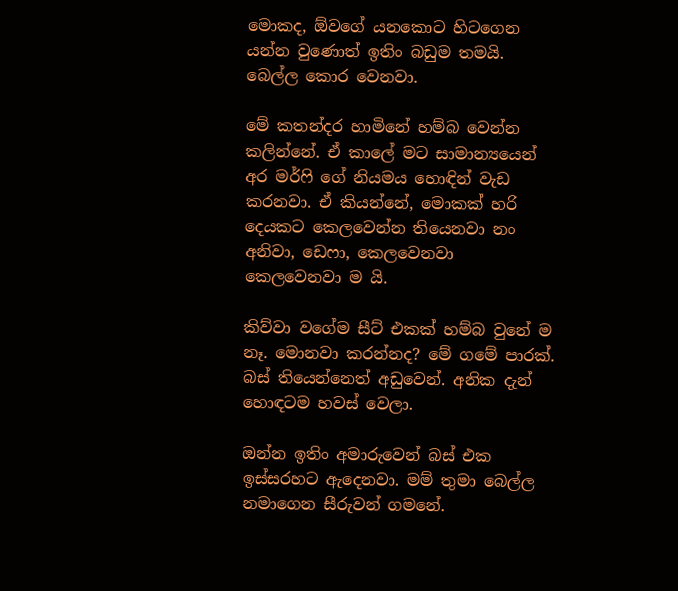මොකද, ඕවගේ යනකොට හිටගෙන යන්න වුණොත් ඉතිං බඩුම තමයි. බෙල්ල කොර වෙනවා.

මේ කතන්දර හාමිනේ හම්බ වෙන්න කලින්නේ. ඒ කාලේ මට සාමාන්‍යයෙන් අර මර්ෆි ගේ නියමය හොඳින් වැඩ කරනවා. ඒ කියන්නේ, මොකක් හරි දෙයකට කෙලවෙන්න තියෙනවා නං අනිවා, ඩෙෆා, කෙලවෙනවා කෙලවෙනවා ම යි.

කිව්වා වගේම සීට් එකක් හම්බ වුනේ ම නෑ. මොනවා කරන්නද? මේ ගමේ පාරක්. බස් තියෙන්නෙත් අඩුවෙන්. අනික දැන් හොඳටම හවස් වෙලා.

ඔන්න ඉතිං අමාරුවෙන් බස් එක ඉස්සරහට ඇදෙනවා. මම් තුමා බෙල්ල නමාගෙන සීරුවන් ගමනේ.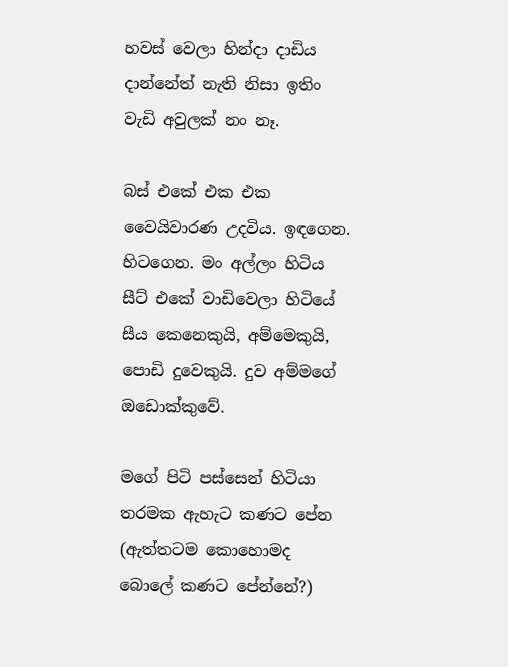හවස් වෙලා හින්දා දාඩිය දාන්නේත් නැති නිසා ඉතිං වැඩි අවුලක් නං නෑ.

බස් එකේ එක එක වෛයිවාරණ උදවිය. ඉඳගෙන. හිටගෙන. මං අල්ලං හිටිය සීට් එකේ වාඩිවෙලා හිටියේ සීය කෙනෙකුයි, අම්මෙකුයි, පොඩි දුවෙකුයි. දුව අම්මගේ ඔඩොක්කුවේ.

මගේ පිටි පස්සෙන් හිටියා තරමක ඇහැට කණට පේන (ඇත්තටම කොහොමද බොලේ කණට පේන්නේ?)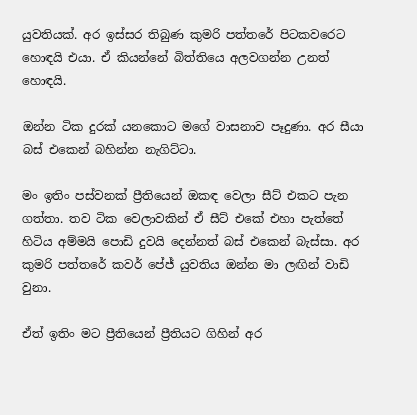යුවතියක්. අර ඉස්සර තිබුණ කුමරි පත්තරේ පිටකවරෙට හොඳයි එයා. ඒ කියන්නේ බිත්තියෙ අලවගන්න උනත් හොඳයි.

ඔන්න ටික දුරක් යනකොට මගේ වාසනාව පෑදුණා. අර සීයා බස් එකෙන් බහින්න නැගිට්ටා.

මං ඉතිං පස්වනක් ප්‍රීතියෙන් ඔකඳ වෙලා සීට් එකට පැන ගත්තා. තව ටික වෙලාවකින් ඒ සීට් එකේ එහා පැත්තේ හිටිය අම්මයි පොඩි දුවයි දෙන්නත් බස් එකෙන් බැස්සා. අර කුමරි පත්තරේ කවර් පේජ් යුවතිය ඔන්න මා ලඟින් වාඩි වුනා.

ඒත් ඉතිං මට ප්‍රීතියෙන් ප්‍රීතියට ගිහින් අර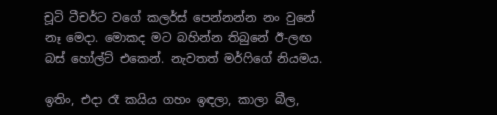චූටි ටීචර්ට වගේ කලර්ස් පෙන්නන්න නං වුනේ නෑ මෙදා. මොකද මට බහින්න තිබුනේ ඊ-ලඟ බස් හෝල්ට් එකෙන්. නැවතත් මර්ෆිගේ නියමය.

ඉතිං, එදා රෑ කයිය ගහං ඉඳලා, කාලා බීල,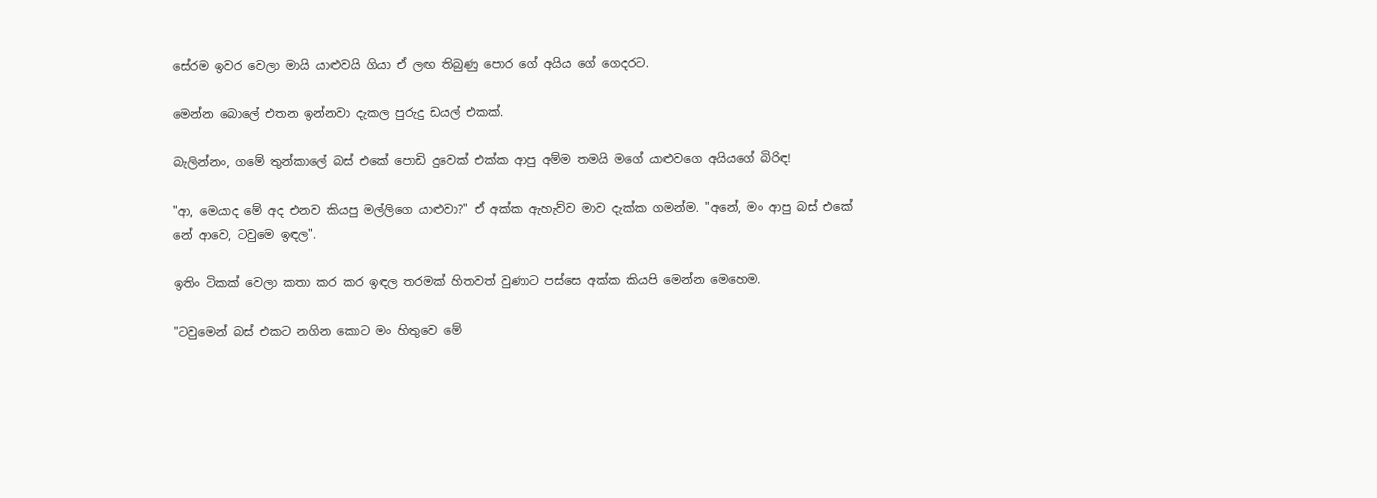සේරම ඉවර වෙලා මායි යාළුවයි ගියා ඒ ලඟ තිබුණු පොර ගේ අයිය ගේ ගෙදරට.

මෙන්න බොලේ එතන ඉන්නවා දැකල පුරුදු ඩයල් එකක්.

බැලින්නං, ගමේ තුන්කාලේ බස් එකේ පොඩි දුවෙක් එක්ක ආපු අම්ම තමයි මගේ යාළුවගෙ අයියගේ බිරිඳ!

"ආ, මෙයාද මේ අද එනව කියපු මල්ලිගෙ යාළුවා?" ඒ අක්ක ඇහැව්ව මාව දැක්ක ගමන්ම. "අනේ, මං ආපු බස් එකේ නේ ආවෙ, ටවුමෙ ඉඳල".

ඉතිං ටිකක් වෙලා කතා කර කර ඉඳල තරමක් හිතවත් වුණාට පස්සෙ අක්ක කියපි මෙන්න මෙහෙම.

"ටවුමෙන් බස් එකට නගින කොට මං හිතුවෙ මේ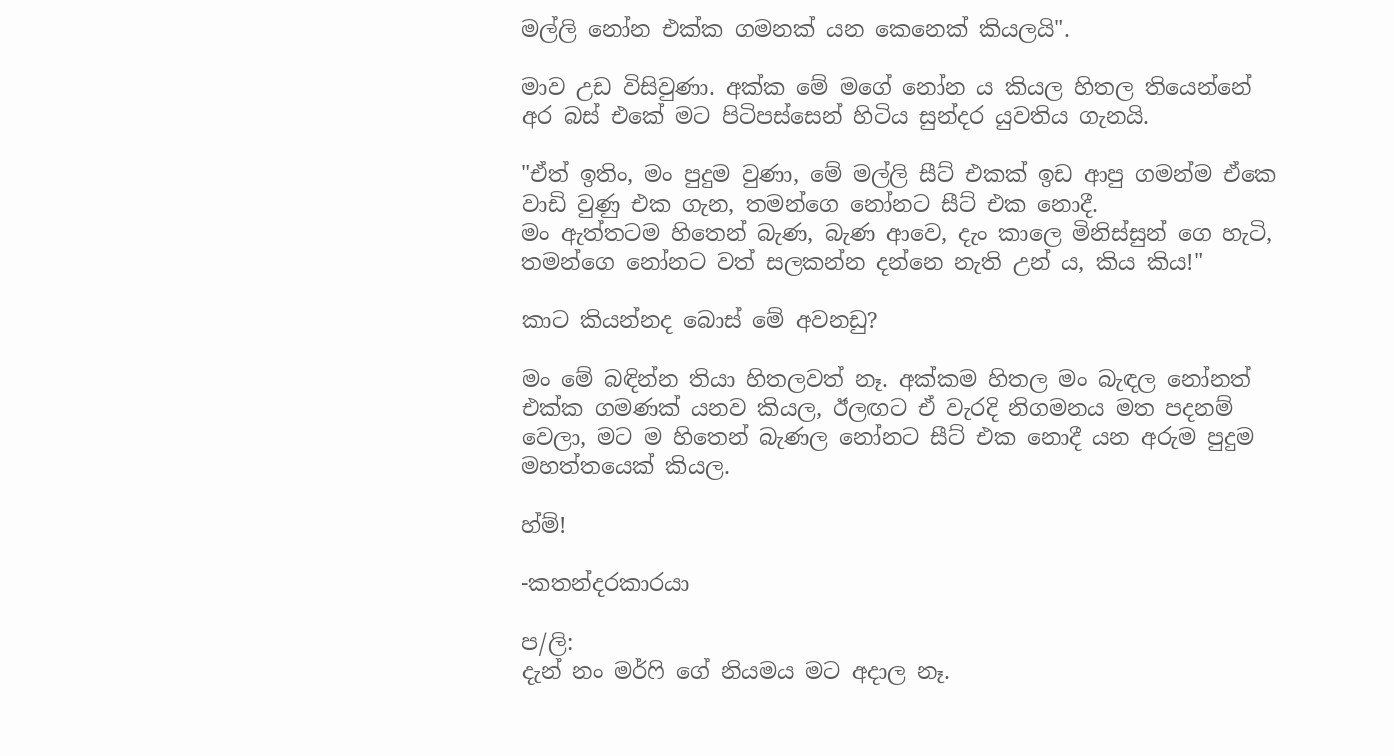මල්ලි නෝන එක්ක ගමනක් යන කෙනෙක් කියලයි".

මාව උඩ විසිවුණා. අක්ක මේ මගේ නෝන ය කියල හිතල තියෙන්නේ අර බස් එකේ මට පිටිපස්සෙන් හිටිය සුන්දර යුවතිය ගැනයි.

"ඒත් ඉතිං, මං පුදුම වුණා, මේ මල්ලි සීට් එකක් ඉඩ ආපු ගමන්ම ඒකෙ වාඩි වුණු එක ගැන, තමන්ගෙ නෝනට සීට් එක නොදී.
මං ඇත්තටම හිතෙන් බැණ, බැණ ආවෙ, දැං කාලෙ මිනිස්සුන් ගෙ හැටි, තමන්ගෙ නෝනට වත් සලකන්න දන්නෙ නැති උන් ය, කිය කිය!"

කාට කියන්නද බොස් මේ අවනඩු?

මං මේ බඳින්න තියා හිතලවත් නෑ. අක්කම හිතල මං බැඳල නෝනත් එක්ක ගමණක් යනව කියල, ඊලඟට ඒ වැරදි නිගමනය මත පදනම් වෙලා, මට ම හිතෙන් බැණල නෝනට සීට් එක නොදී යන අරුම පුදුම මහත්තයෙක් කියල.

හ්ම්!

-කතන්දරකාරයා

ප/ලි:
දැන් නං මර්ෆි ගේ නියමය මට අදාල නෑ.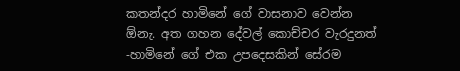කතන්දර හාමිනේ ගේ වාසනාව වෙන්න ඕනැ. අත ගහන දේවල් කොච්චර වැරදුනත් -හාමිනේ ගේ එක උපදෙසකින් සේරම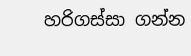හරිගස්සා ගන්න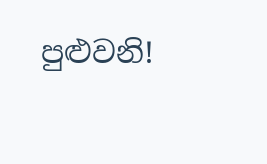පුළුවනි!